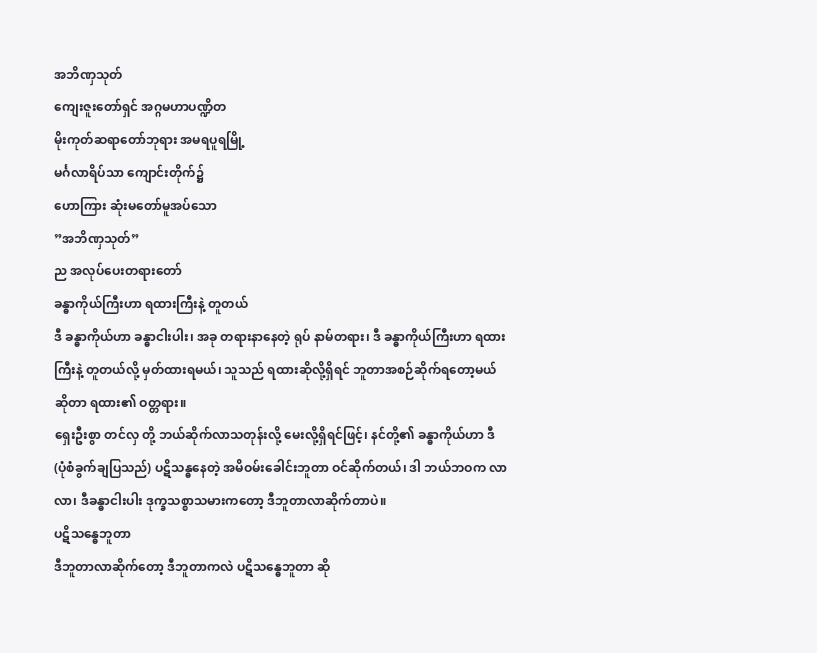အဘိဏှသုတ်
ကျေးဇူးတော်ရှင် အဂ္ဂမဟာပဏ္ဍိတ
မိုးကုတ်ဆရာတော်ဘုရား အမရပူရမြို့
မင်္ဂလာရိပ်သာ ကျောင်းတိုက်၌
ဟောကြား ဆုံးမတော်မူအပ်သော
”အဘိဏှသုတ်”
ည အလုပ်ပေးတရားတော်
ခန္ဓာကိုယ်ကြီးဟာ ရထားကြီးနဲ့ တူတယ်
ဒီ ခန္ဓာကိုယ်ဟာ ခန္ဓာငါးပါး၊ အခု တရားနာနေတဲ့ ရုပ် နာမ်တရား၊ ဒီ ခန္ဓာကိုယ်ကြီးဟာ ရထားကြီးနဲ့ တူတယ်လို့ မှတ်ထားရမယ်၊ သူသည် ရထားဆိုလို့ရှိရင် ဘူတာအစဉ်ဆိုက်ရတော့မယ်ဆိုတာ ရထား၏ ဝတ္တရား။
ရှေးဦးစွာ တင်လှ တို့ ဘယ်ဆိုက်လာသတုန်းလို့ မေးလို့ရှိရင်ဖြင့်၊ နင်တို့၏ ခန္ဓာကိုယ်ဟာ ဒီ (ပုံစံခွက်ချပြသည်) ပဋိသန္ဓနေတဲ့ အမိဝမ်းခေါင်းဘူတာ ဝင်ဆိုက်တယ်၊ ဒါ ဘယ်ဘဝက လာလာ၊ ဒီခန္ဓာငါးပါး ဒုက္ခသစ္စာသမားကတော့ ဒီဘူတာလာဆိုက်တာပဲ။
ပဋိသန္ဓေဘူတာ
ဒီဘူတာလာဆိုက်တော့ ဒီဘူတာကလဲ ပဋိသန္ဓေဘူတာ ဆို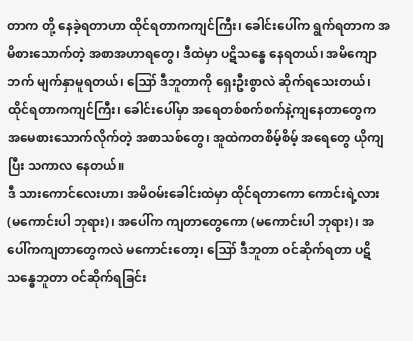တာက တို့ နေခဲ့ရတာဟာ ထိုင်ရတာကကျင်ကြီး၊ ခေါင်းပေါ်က ရွက်ရတာက အမိစားသောက်တဲ့ အစာအဟာရတွေ၊ ဒီထဲမှာ ပဋိသန္ဓေ နေရတယ်၊ အမိကျောဘက် မျက်နှာမူရတယ်၊ ဪ ဒီဘူတာကို ရှေးဦးစွာလဲ ဆိုက်ရသေးတယ်၊ ထိုင်ရတာကကျင်ကြီး၊ ခေါင်းပေါ်မှာ အရေတစ်စက်စက်နဲ့ကျနေတာတွေက အမေစားသောက်လိုက်တဲ့ အစာသစ်တွေ၊ အူထဲကတစိမ့်စိမ့် အရေတွေ ယိုကျပြီး သကာလ နေတယ်။
ဒီ သားကောင်လေးဟာ၊ အမိဝမ်းခေါင်းထဲမှာ ထိုင်ရတာကော ကောင်းရဲ့လား (မကောင်းပါ ဘုရား)၊ အပေါ်က ကျတာတွေကော (မကောင်းပါ ဘုရား)၊ အပေါ်ကကျတာတွေကလဲ မကောင်းတော့၊ ဪ ဒီဘူတာ ဝင်ဆိုက်ရတာ ပဋိသန္ဓေဘူတာ ဝင်ဆိုက်ရခြင်း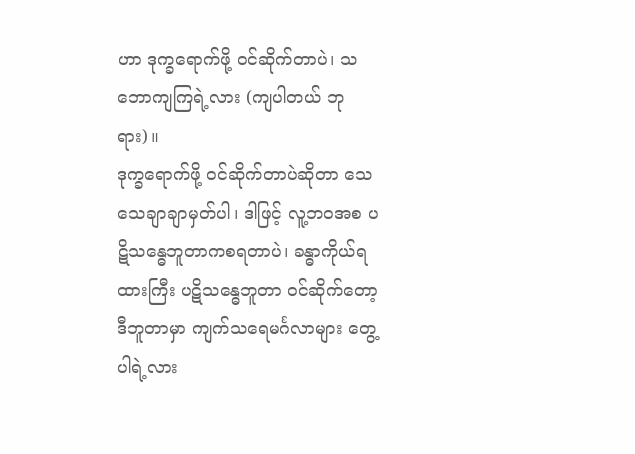ဟာ ဒုက္ခရောက်ဖို့ ဝင်ဆိုက်တာပဲ၊ သဘောကျကြရဲ့လား (ကျပါတယ် ဘုရား)။
ဒုက္ခရောက်ဖို့ ဝင်ဆိုက်တာပဲဆိုတာ သေသေချာချာမှတ်ပါ၊ ဒါဖြင့် လူ့ဘဝအစ ပဋိသန္ဓေဘူတာကစရတာပဲ၊ ခန္ဓာကိုယ်ရထားကြီး ပဋိသန္ဓေဘူတာ ဝင်ဆိုက်တော့ ဒီဘူတာမှာ ကျက်သရေမင်္ဂလာများ တွေ့ပါရဲ့လား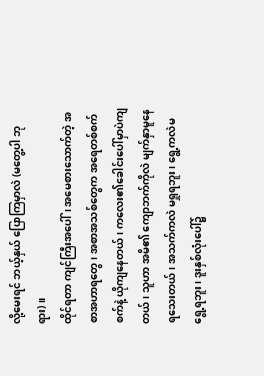လို့မေးရင် ဘယ့်နှယ် ပြောကြမှာလဲ (မတွေ့ပါ ဘုရား)။
ထိုင်ရတာ ကျင်ကြီးအပေါ်၊ အမေစားသောက်တဲ့ အစာအဟာရတွေ၊ အစာအသစ်တွေက အရေတစ်စက်စက်နဲ့ ယိုကျနေတယ်၊ ကလေး၏ခေါင်းပေါ်မှာပဲကျတယ်၊ သူဟာ အမိ၏ ကျောဘက်ကိုလဲ မျက်နှာမူနေရသေးတယ်၊ အသက်ကလဲ မရှုရဘူး၊ ရွေ့ကလဲမရွေ့ရဘူး၊ ဒူးနှစ်လုံးပေါ်၌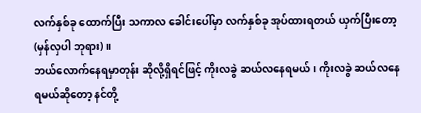လက်နှစ်ခု ထောက်ပြီး သကာလ ခေါင်းပေါ်မှာ လက်နှစ်ခု အုပ်ထားရတယ် ယှက်ပြီးတော့ (မှန်လှပါ ဘုရား)။
ဘယ်လောက်နေရမှာတုန်း ဆိုလို့ရှိရင်ဖြင့် ကိုးလခွဲ ဆယ်လနေရမယ်၊ ကိုးလခွဲ ဆယ်လနေရမယ်ဆိုတော့ နင်တို့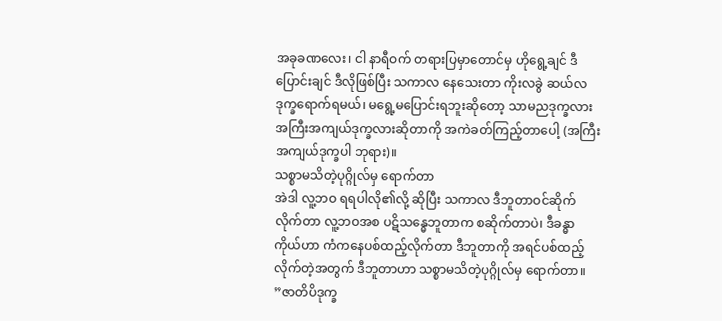အခုခဏလေး၊ ငါ နာရီဝက် တရားပြမှာတောင်မှ ဟိုရွေ့ချင် ဒီပြောင်းချင် ဒီလိုဖြစ်ပြီး သကာလ နေသေးတာ ကိုးလခွဲ ဆယ်လ ဒုက္ခရောက်ရမယ်၊ မရွေ့မပြောင်းရဘူးဆိုတော့ သာမညဒုက္ခလား အကြီးအကျယ်ဒုက္ခလားဆိုတာကို အကဲခတ်ကြည့်တာပေါ့ (အကြီးအကျယ်ဒုက္ခပါ ဘုရား)။
သစ္စာမသိတဲ့ပုဂ္ဂိုလ်မှ ရောက်တာ
အဲဒါ လူ့ဘဝ ရရပါလို၏လို့ ဆိုပြီး သကာလ ဒီဘူတာဝင်ဆိုက်လိုက်တာ လူ့ဘဝအစ ပဋိသန္ဓေဘူတာက စဆိုက်တာပဲ၊ ဒီခန္ဓာကိုယ်ဟာ ကံကနေပစ်ထည့်လိုက်တာ ဒီဘူတာကို အရင်ပစ်ထည့်လိုက်တဲ့အတွက် ဒီဘူတာဟာ သစ္စာမသိတဲ့ပုဂ္ဂိုလ်မှ ရောက်တာ။
”ဇာတိပိဒုက္ခ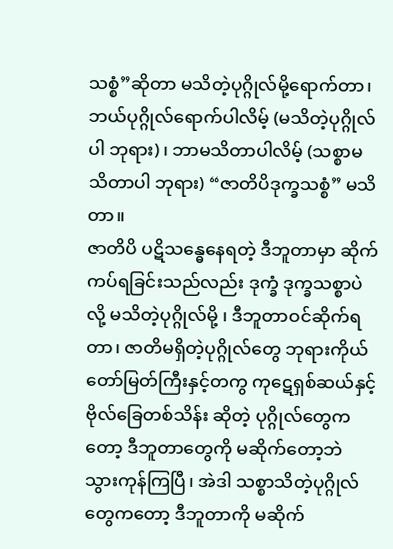သစ္စံ”ဆိုတာ မသိတဲ့ပုဂ္ဂိုလ်မို့ရောက်တာ၊ ဘယ်ပုဂ္ဂိုလ်ရောက်ပါလိမ့် (မသိတဲ့ပုဂ္ဂိုလ်ပါ ဘုရား)၊ ဘာမသိတာပါလိမ့် (သစ္စာမသိတာပါ ဘုရား) “ဇာတိပိဒုက္ခသစ္စံ” မသိတာ။
ဇာတိပိ ပဋိသန္ဓေနေရတဲ့ ဒီဘူတာမှာ ဆိုက်ကပ်ရခြင်းသည်လည်း ဒုက္ခံ ဒုက္ခသစ္စာပဲလို့ မသိတဲ့ပုဂ္ဂိုလ်မို့ ၊ ဒီဘူတာဝင်ဆိုက်ရတာ၊ ဇာတိမရှိတဲ့ပုဂ္ဂိုလ်တွေ ဘုရားကိုယ်တော်မြတ်ကြီးနှင့်တကွ ကုဋေရှစ်ဆယ်နှင့် ဗိုလ်ခြေတစ်သိန်း ဆိုတဲ့ ပုဂ္ဂိုလ်တွေကတော့ ဒီဘူတာတွေကို မဆိုက်တော့ဘဲ သွားကုန်ကြပြီ၊ အဲဒါ သစ္စာသိတဲ့ပုဂ္ဂိုလ်တွေကတော့ ဒီဘူတာကို မဆိုက်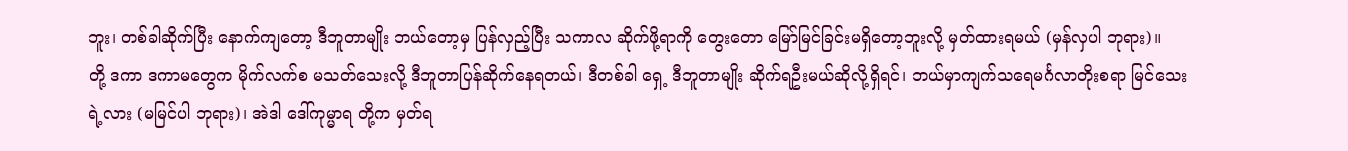ဘူး၊ တစ်ခါဆိုက်ပြီး နောက်ကျတော့ ဒီဘူတာမျိုး ဘယ်တော့မှ ပြန်လှည့်ပြီး သကာလ ဆိုက်ဖို့ရာကို တွေးတော မြော်မြင်ခြင်းမရှိတော့ဘူးလို့ မှတ်ထားရမယ် (မှန်လှပါ ဘုရား)။
တို့ ဒကာ ဒကာမတွေက မိုက်လက်စ မသတ်သေးလို့ ဒီဘူတာပြန်ဆိုက်နေရတယ်၊ ဒီတစ်ခါ ရှေ့ ဒီဘူတာမျိုး ဆိုက်ရဦးမယ်ဆိုလို့ရှိရင်၊ ဘယ်မှာကျက်သရေမင်္ဂလာတိုးစရာ မြင်သေးရဲ့လား (မမြင်ပါ ဘုရား)၊ အဲဒါ ဒေါ်ကုမ္မာရ တို့က မှတ်ရ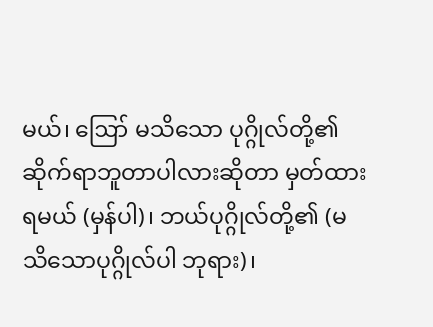မယ်၊ ဪ မသိသော ပုဂ္ဂိုလ်တို့၏ ဆိုက်ရာဘူတာပါလားဆိုတာ မှတ်ထားရမယ် (မှန်ပါ)၊ ဘယ်ပုဂ္ဂိုလ်တို့၏ (မသိသောပုဂ္ဂိုလ်ပါ ဘုရား)၊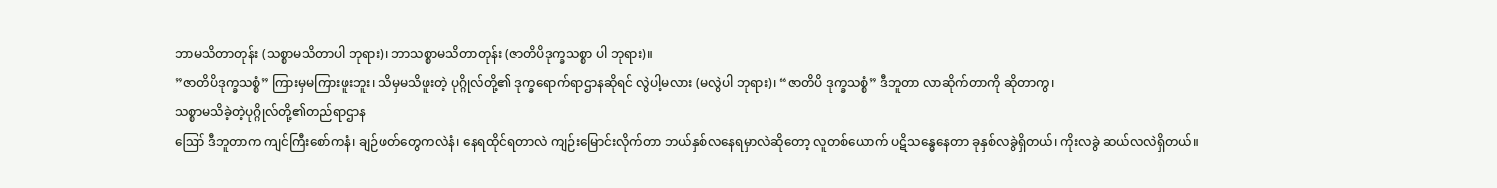ဘာမသိတာတုန်း (သစ္စာမသိတာပါ ဘုရား)၊ ဘာသစ္စာမသိတာတုန်း (ဇာတိပိဒုက္ခသစ္စာ ပါ ဘုရား)။
”ဇာတိပိဒုက္ခသစ္စံ” ကြားမှမကြားဖူးဘူး၊ သိမှမသိဖူးတဲ့ ပုဂ္ဂိုလ်တို့၏ ဒုက္ခရောက်ရာဌာနဆိုရင် လွဲပါ့မလား (မလွဲပါ ဘုရား)၊ “ဇာတိပိ ဒုက္ခသစ္စံ” ဒီဘူတာ လာဆိုက်တာကို ဆိုတာကွ၊
သစ္စာမသိခဲ့တဲ့ပုဂ္ဂိုလ်တို့၏တည်ရာဌာန
ဪ ဒီဘူတာက ကျင်ကြီးစော်ကနံ၊ ချဉ်ဖတ်တွေကလဲနံ၊ နေရထိုင်ရတာလဲ ကျဉ်းမြောင်းလိုက်တာ ဘယ်နှစ်လနေရမှာလဲဆိုတော့ လူတစ်ယောက် ပဋိသန္ဓေနေတာ ခုနှစ်လခွဲရှိတယ်၊ ကိုးလခွဲ ဆယ်လလဲရှိတယ်။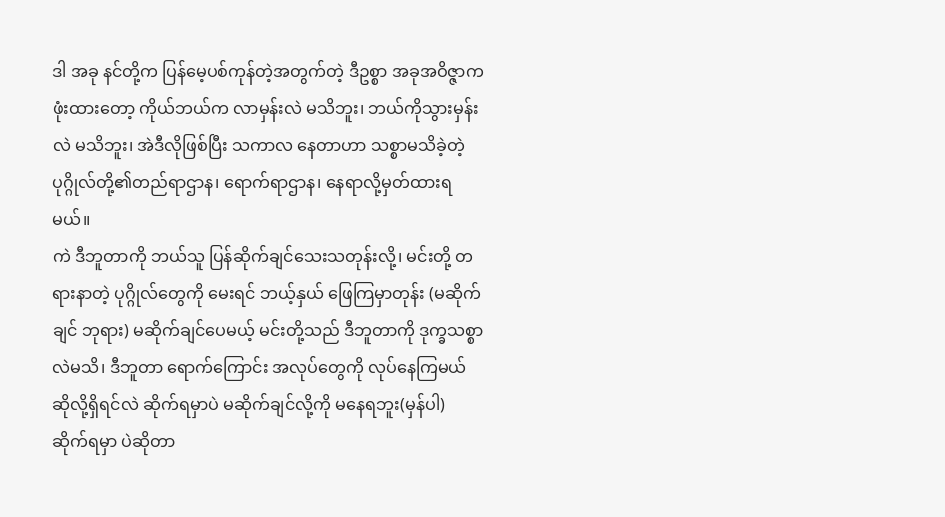ဒါ အခု နင်တို့က ပြန်မေ့ပစ်ကုန်တဲ့အတွက်တဲ့ ဒီဥစ္စာ အခုအဝိဇ္ဇာက ဖုံးထားတော့ ကိုယ်ဘယ်က လာမှန်းလဲ မသိဘူး၊ ဘယ်ကိုသွားမှန်းလဲ မသိဘူး၊ အဲဒီလိုဖြစ်ပြီး သကာလ နေတာဟာ သစ္စာမသိခဲ့တဲ့ပုဂ္ဂိုလ်တို့၏တည်ရာဌာန၊ ရောက်ရာဌာန၊ နေရာလို့မှတ်ထားရမယ်။
ကဲ ဒီဘူတာကို ဘယ်သူ ပြန်ဆိုက်ချင်သေးသတုန်းလို့၊ မင်းတို့ တရားနာတဲ့ ပုဂ္ဂိုလ်တွေကို မေးရင် ဘယ့်နှယ် ဖြေကြမှာတုန်း (မဆိုက်ချင် ဘုရား) မဆိုက်ချင်ပေမယ့် မင်းတို့သည် ဒီဘူတာကို ဒုက္ခသစ္စာလဲမသိ၊ ဒီဘူတာ ရောက်ကြောင်း အလုပ်တွေကို လုပ်နေကြမယ် ဆိုလို့ရှိရင်လဲ ဆိုက်ရမှာပဲ မဆိုက်ချင်လို့ကို မနေရဘူး(မှန်ပါ) ဆိုက်ရမှာ ပဲဆိုတာ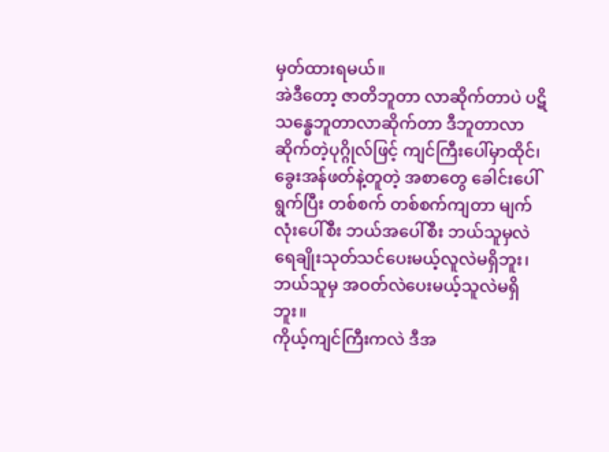မှတ်ထားရမယ်။
အဲဒီတော့ ဇာတိဘူတာ လာဆိုက်တာပဲ ပဋိသန္ဓေဘူတာလာဆိုက်တာ ဒီဘူတာလာဆိုက်တဲ့ပုဂ္ဂိုလ်ဖြင့် ကျင်ကြီးပေါ်မှာထိုင်၊ ခွေးအန်ဖတ်နဲ့တူတဲ့ အစာတွေ ခေါင်းပေါ်ရွက်ပြီး တစ်စက် တစ်စက်ကျတာ မျက်လုံးပေါ်စီး ဘယ်အပေါ်စီး ဘယ်သူမှလဲ ရေချိုးသုတ်သင်ပေးမယ့်လူလဲမရှိဘူး၊ ဘယ်သူမှ အဝတ်လဲပေးမယ့်သူလဲမရှိဘူး။
ကိုယ့်ကျင်ကြီးကလဲ ဒီအ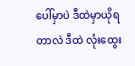ပေါ်မှာပဲ ဒီထဲမှာယိုရတာလဲ ဒီထဲ လုံးထွေး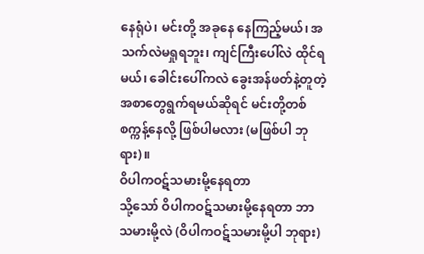နေရုံပဲ၊ မင်းတို့ အခုနေ နေကြည့်မယ်၊ အသက်လဲမရှုရဘူး၊ ကျင်ကြီးပေါ်လဲ ထိုင်ရမယ်၊ ခေါင်းပေါ်ကလဲ ခွေးအန်ဖတ်နဲ့တူတဲ့ အစာတွေရွက်ရမယ်ဆိုရင် မင်းတို့တစ်စက္ကန့်နေလို့ ဖြစ်ပါမလား (မဖြစ်ပါ ဘုရား)။
ဝိပါကဝဋ်သမားမို့နေရတာ
သို့သော် ဝိပါကဝဋ်သမားမို့နေရတာ ဘာသမားမို့လဲ (ဝိပါကဝဋ်သမားမို့ပါ ဘုရား)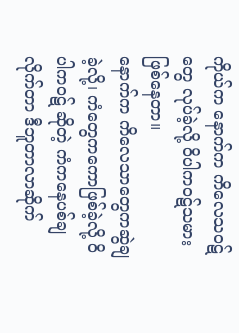ကိုယ်က နောက်က ကိလေသဝဋ်တွေ လုပ်ခဲ့လို့ ဝိပါကဝဋ်သမားဖြစ်နေတာ။
နောက်က ကိလေသာတွေကဆွဲချခဲ့လို့၊ ကံတွေကကောဖြစ်ခဲ့လို့ ဝိပါကဝဋ် ဆိုတဲ့ ကံကနေပစ်ချလိုက်တာ ဒီဘူတာလာဆိုက်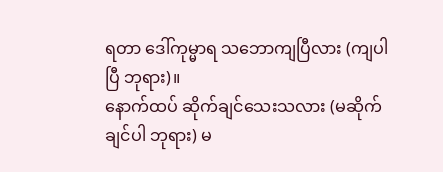ရတာ ဒေါ်ကုမ္မာရ သဘောကျပြီလား (ကျပါပြီ ဘုရား)။
နောက်ထပ် ဆိုက်ချင်သေးသလား (မဆိုက်ချင်ပါ ဘုရား) မ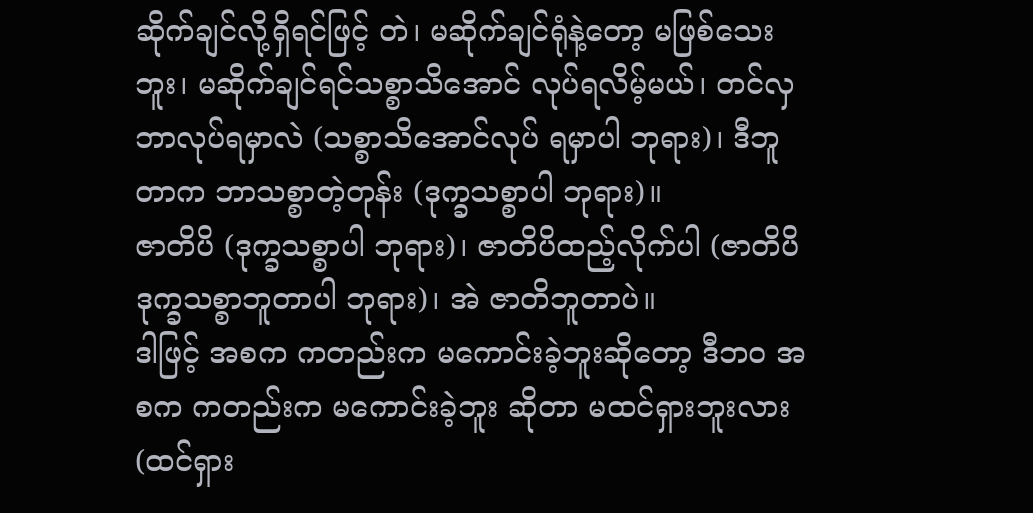ဆိုက်ချင်လို့ရှိရင်ဖြင့် တဲ၊ မဆိုက်ချင်ရုံနဲ့တော့ မဖြစ်သေးဘူး၊ မဆိုက်ချင်ရင်သစ္စာသိအောင် လုပ်ရလိမ့်မယ်၊ တင်လှ ဘာလုပ်ရမှာလဲ (သစ္စာသိအောင်လုပ် ရမှာပါ ဘုရား)၊ ဒီဘူတာက ဘာသစ္စာတဲ့တုန်း (ဒုက္ခသစ္စာပါ ဘုရား)။
ဇာတိပိ (ဒုက္ခသစ္စာပါ ဘုရား)၊ ဇာတိပိထည့်လိုက်ပါ (ဇာတိပိဒုက္ခသစ္စာဘူတာပါ ဘုရား)၊ အဲ ဇာတိဘူတာပဲ။
ဒါဖြင့် အစက ကတည်းက မကောင်းခဲ့ဘူးဆိုတော့ ဒီဘဝ အစက ကတည်းက မကောင်းခဲ့ဘူး ဆိုတာ မထင်ရှားဘူးလား (ထင်ရှား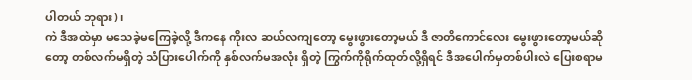ပါတယ် ဘုရား)၊
ကဲ ဒီအထဲမှာ မသေခဲ့မကြေခဲ့လို့ ဒီကနေ ကိုးလ ဆယ်လကျတော့ မွေးဖွားတော့မယ် ဒီ ဇာတိကောင်လေး မွေးဖွားတော့မယ်ဆိုတော့ တစ်လက်မရှိတဲ့ သံပြားပေါက်ကို နှစ်လက်မအလုံး ရှိတဲ့ ကြွက်ကိုရိုက်ထုတ်လို့ရှိရင် ဒီအပေါက်မှတစ်ပါးလဲ ပြေးစရာမ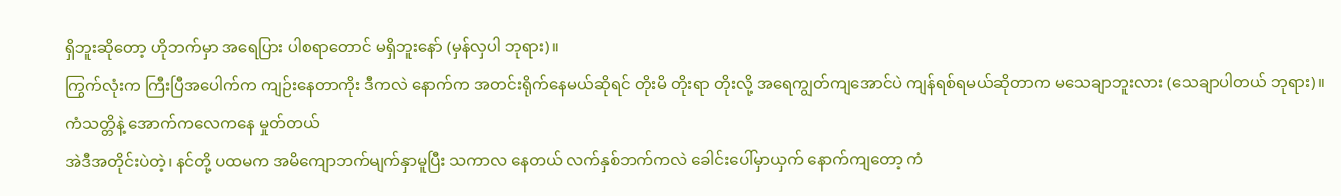ရှိဘူးဆိုတော့ ဟိုဘက်မှာ အရေပြား ပါစရာတောင် မရှိဘူးနော် (မှန်လှပါ ဘုရား)။
ကြွက်လုံးက ကြီးပြီအပေါက်က ကျဉ်းနေတာကိုး ဒီကလဲ နောက်က အတင်းရိုက်နေမယ်ဆိုရင် တိုးမိ တိုးရာ တိုးလို့ အရေကျွတ်ကျအောင်ပဲ ကျန်ရစ်ရမယ်ဆိုတာက မသေချာဘူးလား (သေချာပါတယ် ဘုရား)။
ကံသတ္တိနဲ့ အောက်ကလေကနေ မှုတ်တယ်
အဲဒီအတိုင်းပဲတဲ့၊ နင်တို့ ပထမက အမိကျောဘက်မျက်နှာမူပြီး သကာလ နေတယ် လက်နှစ်ဘက်ကလဲ ခေါင်းပေါ်မှာယှက် နောက်ကျတော့ ကံ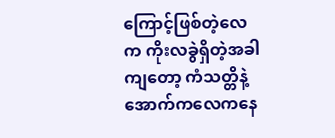ကြောင့်ဖြစ်တဲ့လေက ကိုးလခွဲရှိတဲ့အခါကျတော့ ကံသတ္တိနဲ့ အောက်ကလေကနေ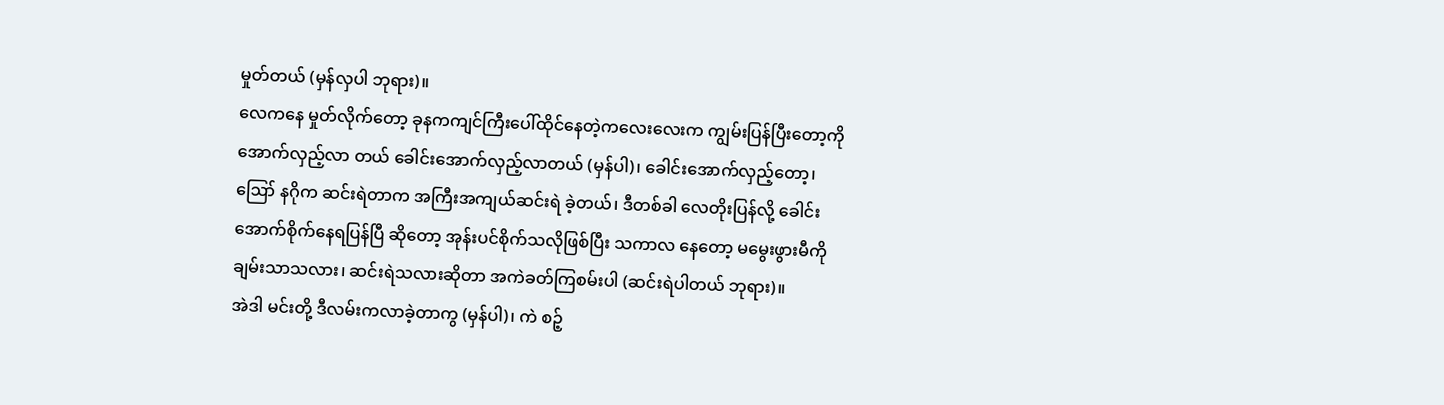မှုတ်တယ် (မှန်လှပါ ဘုရား)။
လေကနေ မှုတ်လိုက်တော့ ခုနကကျင်ကြီးပေါ်ထိုင်နေတဲ့ကလေးလေးက ကျွမ်းပြန်ပြီးတော့ကို အောက်လှည့်လာ တယ် ခေါင်းအောက်လှည့်လာတယ် (မှန်ပါ)၊ ခေါင်းအောက်လှည့်တော့၊ ဪ နဂိုက ဆင်းရဲတာက အကြီးအကျယ်ဆင်းရဲ ခဲ့တယ်၊ ဒီတစ်ခါ လေတိုးပြန်လို့ ခေါင်းအောက်စိုက်နေရပြန်ပြီ ဆိုတော့ အုန်းပင်စိုက်သလိုဖြစ်ပြီး သကာလ နေတော့ မမွေးဖွားမီကို ချမ်းသာသလား၊ ဆင်းရဲသလားဆိုတာ အကဲခတ်ကြစမ်းပါ (ဆင်းရဲပါတယ် ဘုရား)။
အဲဒါ မင်းတို့ ဒီလမ်းကလာခဲ့တာကွ (မှန်ပါ)၊ ကဲ စဉ့်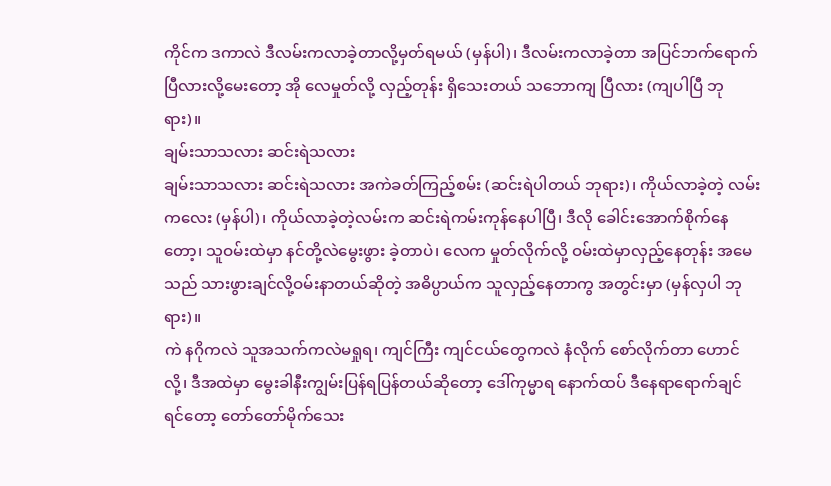ကိုင်က ဒကာလဲ ဒီလမ်းကလာခဲ့တာလို့မှတ်ရမယ် (မှန်ပါ)၊ ဒီလမ်းကလာခဲ့တာ အပြင်ဘက်ရောက်ပြီလားလို့မေးတော့ အို လေမှုတ်လို့ လှည့်တုန်း ရှိသေးတယ် သဘောကျ ပြီလား (ကျပါပြီ ဘုရား)။
ချမ်းသာသလား ဆင်းရဲသလား
ချမ်းသာသလား ဆင်းရဲသလား အကဲခတ်ကြည့်စမ်း (ဆင်းရဲပါတယ် ဘုရား)၊ ကိုယ်လာခဲ့တဲ့ လမ်းကလေး (မှန်ပါ)၊ ကိုယ်လာခဲ့တဲ့လမ်းက ဆင်းရဲကမ်းကုန်နေပါပြီ၊ ဒီလို ခေါင်းအောက်စိုက်နေတော့၊ သူဝမ်းထဲမှာ နင်တို့လဲမွေးဖွား ခဲ့တာပဲ၊ လေက မှုတ်လိုက်လို့ ဝမ်းထဲမှာလှည့်နေတုန်း အမေသည် သားဖွားချင်လို့ဝမ်းနာတယ်ဆိုတဲ့ အဓိပ္ပာယ်က သူလှည့်နေတာကွ အတွင်းမှာ (မှန်လှပါ ဘုရား)။
ကဲ နဂိုကလဲ သူအသက်ကလဲမရှုရ၊ ကျင်ကြီး ကျင်ငယ်တွေကလဲ နံလိုက် စော်လိုက်တာ ဟောင်လို့၊ ဒီအထဲမှာ မွေးခါနီးကျွမ်းပြန်ရပြန်တယ်ဆိုတော့ ဒေါ်ကုမ္မာရ နောက်ထပ် ဒီနေရာရောက်ချင်ရင်တော့ တော်တော်မိုက်သေး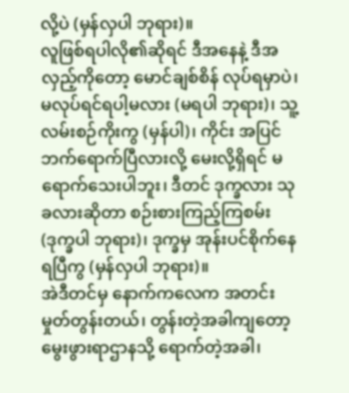လို့ပဲ (မှန်လှပါ ဘုရား)။
လူဖြစ်ရပါလို၏ဆိုရင် ဒီအနေနဲ့ ဒီအလှည့်ကိုတော့ မောင်ချစ်စိန် လုပ်ရမှာပဲ၊ မလုပ်ရင်ရပါ့မလား (မရပါ ဘုရား)၊ သူ့လမ်းစဉ်ကိုးကွ (မှန်ပါ)၊ ကိုင်း အပြင်ဘက်ရောက်ပြီလားလို့ မေးလို့ရှိရင် မရောက်သေးပါဘူး၊ ဒီတင် ဒုက္ခလား သုခလားဆိုတာ စဉ်းစားကြည့်ကြစမ်း (ဒုက္ခပါ ဘုရား)၊ ဒုက္ခမှ အုန်းပင်စိုက်နေရပြီကွ (မှန်လှပါ ဘုရား)။
အဲဒီတင်မှ နောက်ကလေက အတင်းမှုတ်တွန်းတယ်၊ တွန်းတဲ့အခါကျတော့ မွေးဖွားရာဌာနသို့ ရောက်တဲ့အခါ၊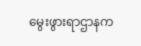မွေးဖွားရာဌာနက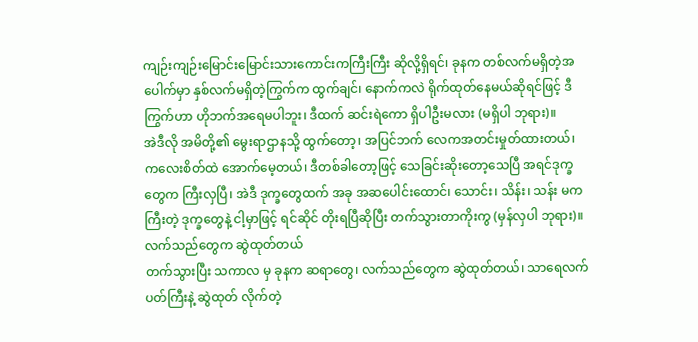ကျဉ်းကျဉ်းမြောင်းမြောင်းသားကောင်းကကြီးကြီး ဆိုလို့ရှိရင်၊ ခုနက တစ်လက်မရှိတဲ့အပေါက်မှာ နှစ်လက်မရှိတဲ့ကြွက်က ထွက်ချင်၊ နောက်ကလဲ ရိုက်ထုတ်နေမယ်ဆိုရင်ဖြင့် ဒီကြွက်ဟာ ဟိုဘက်အရေမပါဘူး၊ ဒီထက် ဆင်းရဲကော ရှိပါဦးမလား (မရှိပါ ဘုရား)။
အဲဒီလို အမိတို့၏ မွေးရာဌာနသို့ ထွက်တော့၊ အပြင်ဘက် လေကအတင်းမှုတ်ထားတယ်၊ ကလေးစိတ်ထဲ အောက်မေ့တယ်၊ ဒီတစ်ခါတော့ဖြင့် သေခြင်းဆိုးတော့သေပြီ အရင်ဒုက္ခတွေက ကြီးလှပြီ၊ အဲဒီ ဒုက္ခတွေထက် အခု အဆပေါင်းထောင်၊ သောင်း၊ သိန်း၊ သန်း မကကြီးတဲ့ ဒုက္ခတွေနဲ့ ငါ့မှာဖြင့် ရင်ဆိုင် တိုးရပြီဆိုပြီး တက်သွားတာကိုးကွ (မှန်လှပါ ဘုရား)။
လက်သည်တွေက ဆွဲထုတ်တယ်
တက်သွားပြီး သကာလ မှ ခုနက ဆရာတွေ၊ လက်သည်တွေက ဆွဲထုတ်တယ်၊ သာရေလက်ပတ်ကြီးနဲ့ ဆွဲထုတ် လိုက်တဲ့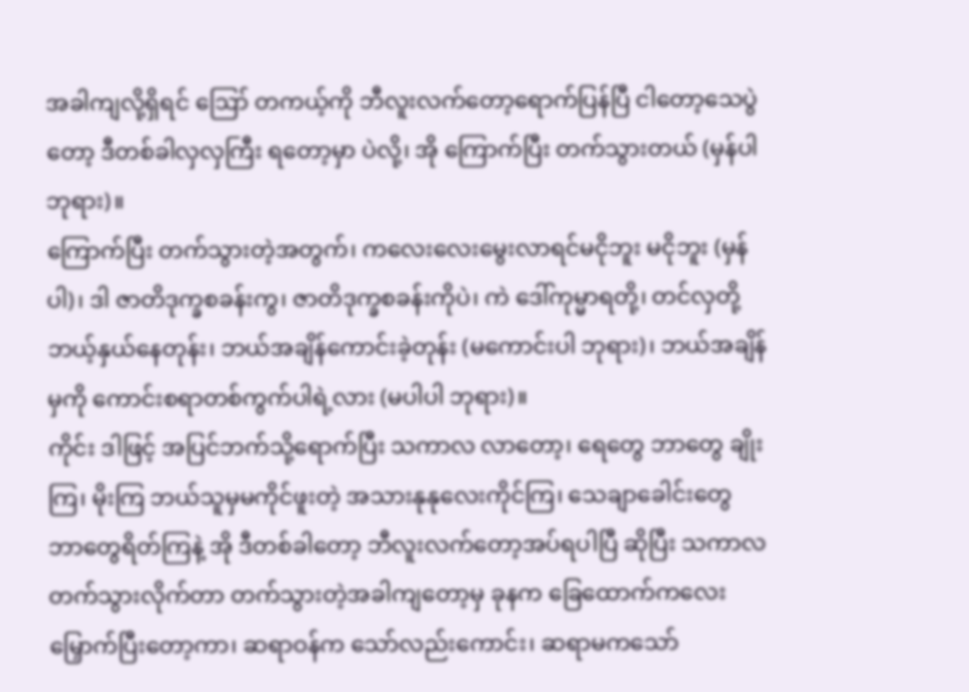အခါကျလို့ရှိရင် ဪ တကယ့်ကို ဘီလူးလက်တော့ရောက်ပြန်ပြီ ငါတော့သေပွဲတော့ ဒီတစ်ခါလှလှကြီး ရတော့မှာ ပဲလို့၊ အို ကြောက်ပြီး တက်သွားတယ် (မှန်ပါ ဘုရား)။
ကြောက်ပြီး တက်သွားတဲ့အတွက်၊ ကလေးလေးမွေးလာရင်မငိုဘူး မငိုဘူး (မှန်ပါ)၊ ဒါ ဇာတိဒုက္ခစခန်းကွ၊ ဇာတိဒုက္ခစခန်းကိုပဲ၊ ကဲ ဒေါ်ကုမ္မာရတို့၊ တင်လှတို့ ဘယ့်နှယ်နေတုန်း၊ ဘယ်အချိန်ကောင်းခဲ့တုန်း (မကောင်းပါ ဘုရား)၊ ဘယ်အချိန်မှကို ကောင်းစရာတစ်ကွက်ပါရဲ့လား (မပါပါ ဘုရား)။
ကိုင်း ဒါဖြင့် အပြင်ဘက်သို့ရောက်ပြီး သကာလ လာတော့၊ ရေတွေ ဘာတွေ ချိုးကြ၊ မိုးကြ ဘယ်သူမှမကိုင်ဖူးတဲ့ အသားနုနုလေးကိုင်ကြ၊ သေချာခေါင်းတွေ ဘာတွေရိတ်ကြနဲ့ အို ဒီတစ်ခါတော့ ဘီလူးလက်တော့အပ်ရပါပြီ ဆိုပြီး သကာလ တက်သွားလိုက်တာ တက်သွားတဲ့အခါကျတော့မှ ခုနက ခြေထောက်ကလေး မြှောက်ပြီးတော့ကာ၊ ဆရာဝန်က သော်လည်းကောင်း၊ ဆရာမကသော်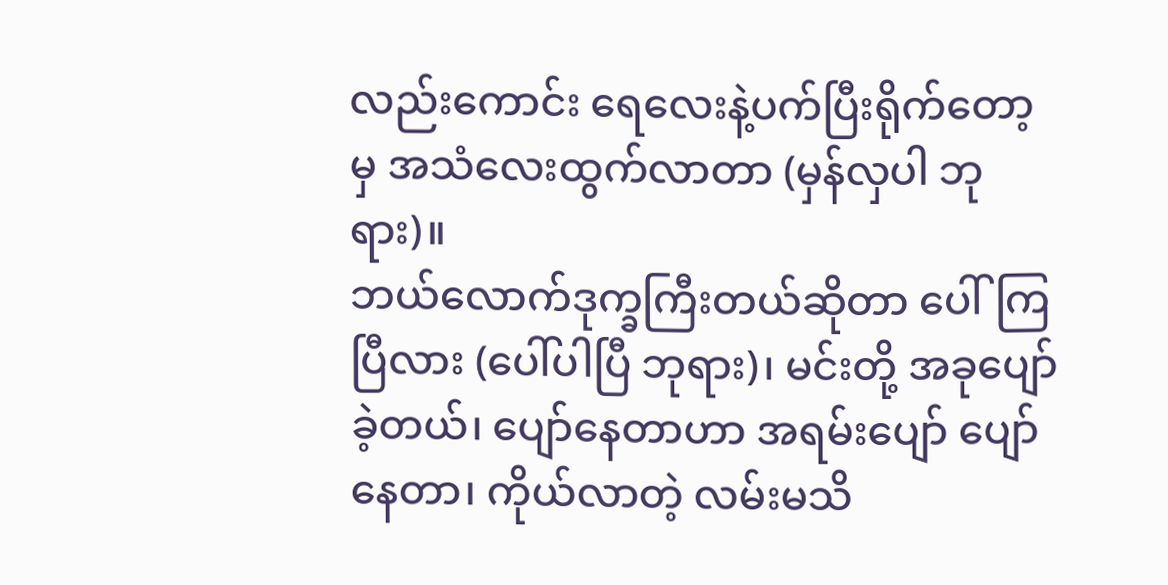လည်းကောင်း ရေလေးနဲ့ပက်ပြီးရိုက်တော့မှ အသံလေးထွက်လာတာ (မှန်လှပါ ဘုရား)။
ဘယ်လောက်ဒုက္ခကြီးတယ်ဆိုတာ ပေါ်ကြပြီလား (ပေါ်ပါပြီ ဘုရား)၊ မင်းတို့ အခုပျော်ခဲ့တယ်၊ ပျော်နေတာဟာ အရမ်းပျော် ပျော်နေတာ၊ ကိုယ်လာတဲ့ လမ်းမသိ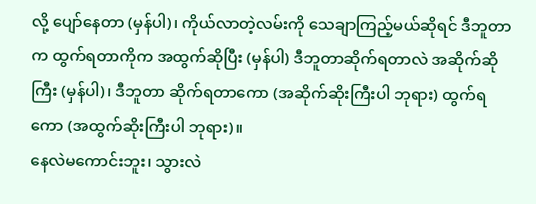လို့ ပျော်နေတာ (မှန်ပါ)၊ ကိုယ်လာတဲ့လမ်းကို သေချာကြည့်မယ်ဆိုရင် ဒီဘူတာက ထွက်ရတာကိုက အထွက်ဆိုပြီး (မှန်ပါ) ဒီဘူတာဆိုက်ရတာလဲ အဆိုက်ဆိုကြီး (မှန်ပါ)၊ ဒီဘူတာ ဆိုက်ရတာကော (အဆိုက်ဆိုးကြီးပါ ဘုရား) ထွက်ရကော (အထွက်ဆိုးကြီးပါ ဘုရား)။
နေလဲမကောင်းဘူး၊ သွားလဲ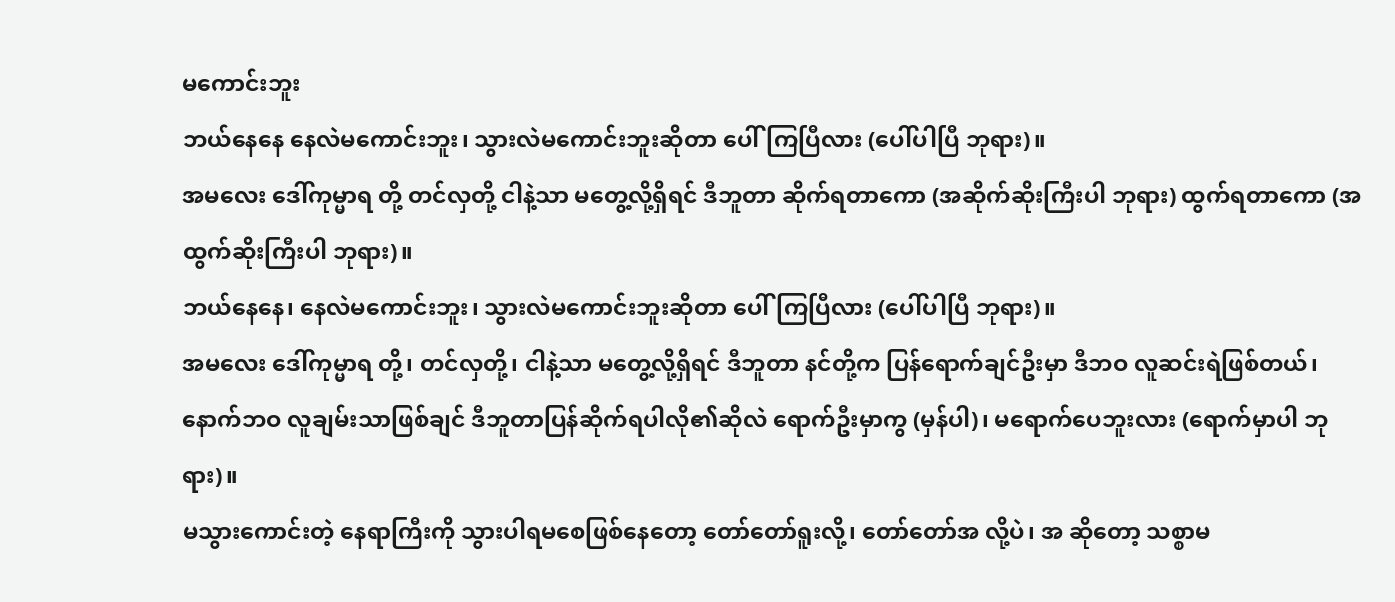မကောင်းဘူး
ဘယ်နေနေ နေလဲမကောင်းဘူး၊ သွားလဲမကောင်းဘူးဆိုတာ ပေါ်ကြပြီလား (ပေါ်ပါပြီ ဘုရား)။
အမလေး ဒေါ်ကုမ္မာရ တို့ တင်လှတို့ ငါနဲ့သာ မတွေ့လို့ရှိရင် ဒီဘူတာ ဆိုက်ရတာကော (အဆိုက်ဆိုးကြီးပါ ဘုရား) ထွက်ရတာကော (အထွက်ဆိုးကြီးပါ ဘုရား)။
ဘယ်နေနေ၊ နေလဲမကောင်းဘူး၊ သွားလဲမကောင်းဘူးဆိုတာ ပေါ်ကြပြီလား (ပေါ်ပါပြီ ဘုရား)။
အမလေး ဒေါ်ကုမ္မာရ တို့၊ တင်လှတို့၊ ငါနဲ့သာ မတွေ့လို့ရှိရင် ဒီဘူတာ နင်တို့က ပြန်ရောက်ချင်ဦးမှာ ဒီဘဝ လူဆင်းရဲဖြစ်တယ်၊ နောက်ဘဝ လူချမ်းသာဖြစ်ချင် ဒီဘူတာပြန်ဆိုက်ရပါလို၏ဆိုလဲ ရောက်ဦးမှာကွ (မှန်ပါ)၊ မရောက်ပေဘူးလား (ရောက်မှာပါ ဘုရား)။
မသွားကောင်းတဲ့ နေရာကြီးကို သွားပါရမစေဖြစ်နေတော့ တော်တော်ရူးလို့၊ တော်တော်အ လို့ပဲ၊ အ ဆိုတော့ သစ္စာမ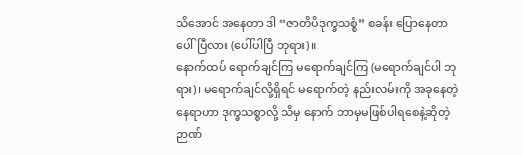သိအောင် အနေတာ ဒါ “ဇာတိပိဒုက္ခသစ္စံ” စခန်း ပြောနေတာ ပေါ်ပြီလား (ပေါ်ပါပြီ ဘုရား)။
နောက်ထပ် ရောက်ချင်ကြ မရောက်ချင်ကြ (မရောက်ချင်ပါ ဘုရား)၊ မရောက်ချင်လို့ရှိရင် မရောက်တဲ့ နည်းလမ်းကို အခုနေတဲ့နေရာဟာ ဒုက္ခသစ္စာလို့ သိမှ နောက် ဘာမှမဖြစ်ပါရစေနဲ့ဆိုတဲ့ ဉာဏ်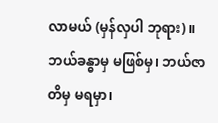လာမယ် (မှန်လှပါ ဘုရား)။
ဘယ်ခန္ဓာမှ မဖြစ်မှ၊ ဘယ်ဇာတိမှ မရမှာ၊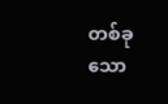တစ်ခုသော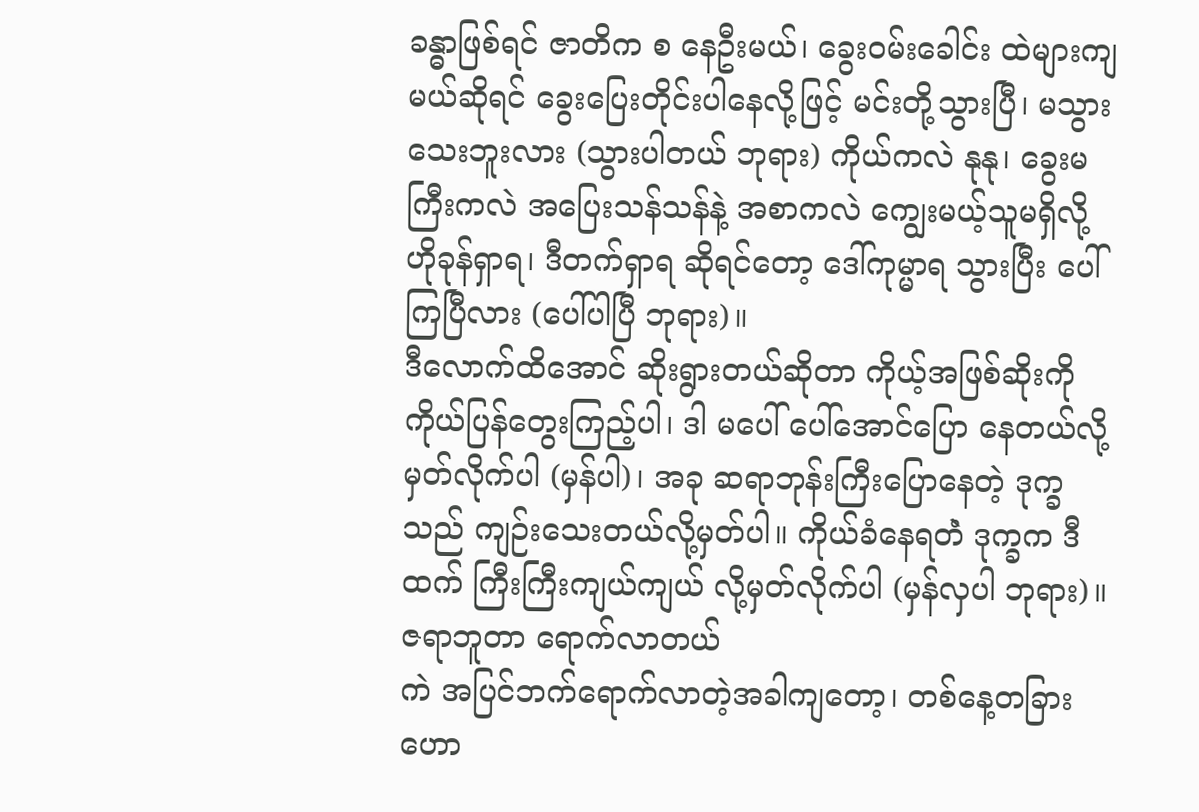ခန္ဓာဖြစ်ရင် ဇာတိက စ နေဦးမယ်၊ ခွေးဝမ်းခေါင်း ထဲများကျမယ်ဆိုရင် ခွေးပြေးတိုင်းပါနေလို့ဖြင့် မင်းတို့သွားပြီ၊ မသွားသေးဘူးလား (သွားပါတယ် ဘုရား) ကိုယ်ကလဲ နုနု၊ ခွေးမကြီးကလဲ အပြေးသန်သန်နဲ့ အစာကလဲ ကျွေးမယ့်သူမရှိလို့ ဟိုခုန်ရှာရ၊ ဒီတက်ရှာရ ဆိုရင်တော့ ဒေါ်ကုမ္မာရ သွားပြီး ပေါ်ကြပြီလား (ပေါ်ပါပြီ ဘုရား)။
ဒီလောက်ထိအောင် ဆိုးရွားတယ်ဆိုတာ ကိုယ့်အဖြစ်ဆိုးကို ကိုယ်ပြန်တွေးကြည့်ပါ၊ ဒါ မပေါ် ပေါ်အောင်ပြော နေတယ်လို့ မှတ်လိုက်ပါ (မှန်ပါ)၊ အခု ဆရာဘုန်းကြီးပြောနေတဲ့ ဒုက္ခသည် ကျဉ်းသေးတယ်လို့မှတ်ပါ။ ကိုယ်ခံနေရတဲံ ဒုက္ခက ဒီထက် ကြီးကြီးကျယ်ကျယ် လို့မှတ်လိုက်ပါ (မှန်လှပါ ဘုရား)။
ဇရာဘူတာ ရောက်လာတယ်
ကဲ အပြင်ဘက်ရောက်လာတဲ့အခါကျတော့၊ တစ်နေ့တခြား ဟော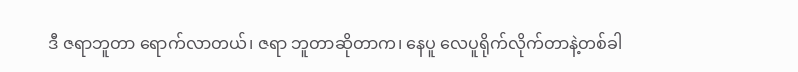ဒီ ဇရာဘူတာ ရောက်လာတယ်၊ ဇရာ ဘူတာဆိုတာက၊ နေပူ လေပူရိုက်လိုက်တာနဲ့တစ်ခါ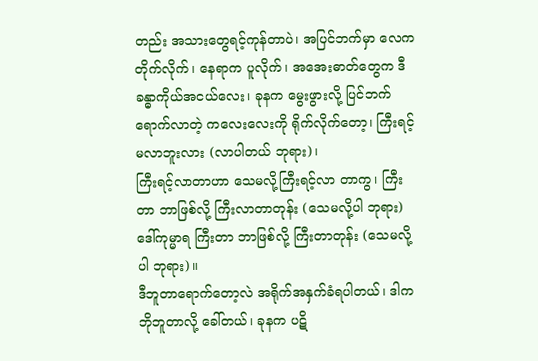တည်း အသားတွေရင့်ကုန်တာပဲ၊ အပြင်ဘက်မှာ လေကတိုက်လိုက်၊ နေရာက ပူလိုက်၊ အအေးဓာတ်တွေက ဒီ ခန္ဓာကိုယ်အငယ်လေး၊ ခုနက မွေးဖွားလို့ ပြင်ဘက်ရောက်လာတဲ့ ကလေးလေးကို ရိုက်လိုက်တော့၊ ကြီးရင့်မလာဘူးလား (လာပါတယ် ဘုရား)၊
ကြီးရင့်လာတာဟာ သေမလို့ကြီးရင့်လာ တာကွ၊ ကြီးတာ ဘာဖြစ်လို့ ကြီးလာတာတုန်း (သေမလို့ပါ ဘုရား) ဒေါ်ကုမ္မာရ ကြီးတာ ဘာဖြစ်လို့ ကြီးတာတုန်း (သေမလို့ပါ ဘုရား)။
ဒီဘူတာရောက်တော့လဲ အရိုက်အနှက်ခံရပါတယ်၊ ဒါက ဘိုဘူတာလို့ ခေါ်တယ်၊ ခုနက ပဋိ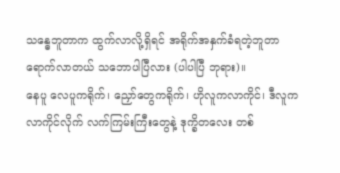သန္ဓေဘူတာက ထွက်လာလို့ရှိရင် အရိုက်အနှက်ခံရတဲ့ဘူတာ ရောက်လာတယ် သဘောပါပြီလား (ပါပါပြီ ဘုရား)။
နေပူ လေပူကရိုက်၊ ညှော်တွေကရိုက်၊ ဟိုလူကလာကိုင်၊ ဒီလူကလာကိုင်လိုက် လက်ကြမ်းကြီးတွေနဲ့ ဒုက္ခိတလေး တစ်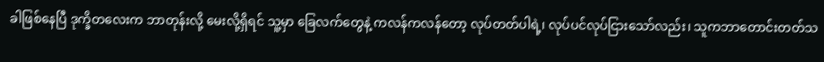ခါဖြစ်နေပြီ ဒုက္ခိတလေးက ဘာတုန်းလို့ မေးလို့ရှိရင် သူ့မှာ ခြေလက်တွေနဲ့ ကလန်ကလန်တော့ လုပ်တတ်ပါရဲ့၊ လုပ်ပင်လုပ်ငြားသော်လည်း၊ သူကဘာတောင်းတတ်သ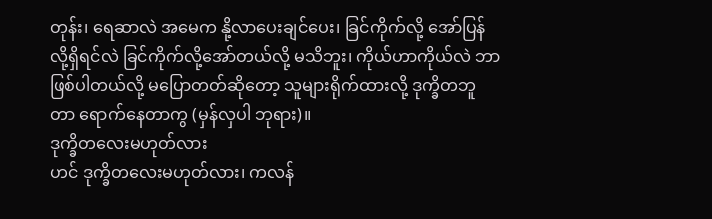တုန်း၊ ရေဆာလဲ အမေက နို့လာပေးချင်ပေး၊ ခြင်ကိုက်လို့ အော်ပြန်လို့ရှိရင်လဲ ခြင်ကိုက်လို့အော်တယ်လို့ မသိဘူး၊ ကိုယ်ဟာကိုယ်လဲ ဘာဖြစ်ပါတယ်လို့ မပြောတတ်ဆိုတော့ သူများရိုက်ထားလို့ ဒုက္ခိတဘူတာ ရောက်နေတာကွ (မှန်လှပါ ဘုရား)။
ဒုက္ခိတလေးမဟုတ်လား
ဟင် ဒုက္ခိတလေးမဟုတ်လား၊ ကလန်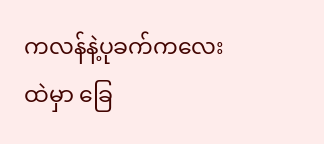ကလန်နဲ့ပုခက်ကလေးထဲမှာ ခြေ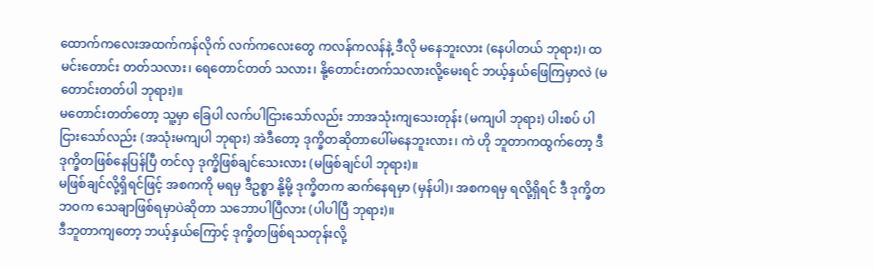ထောက်ကလေးအထက်ကန်လိုက် လက်ကလေးတွေ ကလန်ကလန်နဲ့ ဒီလို မနေဘူးလား (နေပါတယ် ဘုရား)၊ ထမင်းတောင်း တတ်သလား၊ ရေတောင်တတ် သလား၊ နို့တောင်းတက်သလားလို့မေးရင် ဘယ့်နှယ်ဖြေကြမှာလဲ (မတောင်းတတ်ပါ ဘုရား)။
မတောင်းတတ်တော့ သူ့မှာ ခြေပါ လက်ပါငြားသော်လည်း ဘာအသုံးကျသေးတုန်း (မကျပါ ဘုရား) ပါးစပ် ပါငြားသော်လည်း (အသုံးမကျပါ ဘုရား) အဲဒီတော့ ဒုက္ခိတဆိုတာပေါ်မနေဘူးလား၊ ကဲ ဟို ဘူတာကထွက်တော့ ဒီဒုက္ခိတဖြစ်နေပြန်ပြီ တင်လှ ဒုက္ခိဖြစ်ချင်သေးလား (မဖြစ်ချင်ပါ ဘုရား)။
မဖြစ်ချင်လို့ရှိရင်ဖြင့် အစကကို မရမှ ဒီဥစ္စာ နို့မို့ ဒုက္ခိတက ဆက်နေရမှာ (မှန်ပါ)၊ အစကရမှ ရလို့ရှိရင် ဒီ ဒုက္ခိတဘဝက သေချာဖြစ်ရမှာပဲဆိုတာ သဘောပါပြီလား (ပါပါပြီ ဘုရား)။
ဒီဘူတာကျတော့ ဘယ့်နှယ်ကြောင့် ဒုက္ခိတဖြစ်ရသတုန်းလို့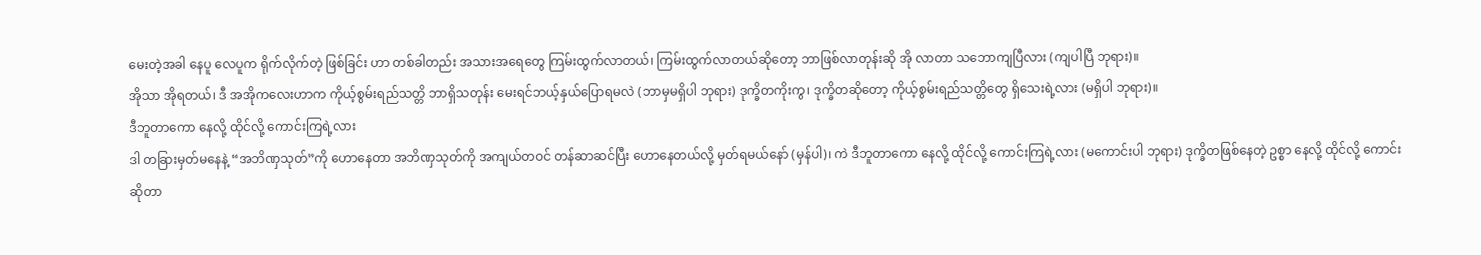မေးတဲ့အခါ နေပူ လေပူက ရိုက်လိုက်တဲ့ ဖြစ်ခြင်း ဟာ တစ်ခါတည်း အသားအရေတွေ ကြမ်းထွက်လာတယ်၊ ကြမ်းထွက်လာတယ်ဆိုတော့ ဘာဖြစ်လာတုန်းဆို အို လာတာ သဘောကျပြီလား (ကျပါပြီ ဘုရား)။
အိုသာ အိုရတယ်၊ ဒီ အအိုကလေးဟာက ကိုယ့်စွမ်းရည်သတ္တိ ဘာရှိသတုန်း မေးရင်ဘယ့်နှယ်ပြောရမလဲ (ဘာမှမရှိပါ ဘုရား) ဒုက္ခိတကိုးကွ၊ ဒုက္ခိတဆိုတော့ ကိုယ့်စွမ်းရည်သတ္တိတွေ ရှိသေးရဲ့လား (မရှိပါ ဘုရား)။
ဒီဘူတာကော နေလို့ ထိုင်လို့ ကောင်းကြရဲ့လား
ဒါ တခြားမှတ်မနေနဲ့ “အဘိဏှသုတ်”ကို ဟောနေတာ အဘိဏှသုတ်ကို အကျယ်တဝင် တန်ဆာဆင်ပြီး ဟောနေတယ်လို့ မှတ်ရမယ်နော် (မှန်ပါ)၊ ကဲ ဒီဘူတာကော နေလို့ ထိုင်လို့ ကောင်းကြရဲ့လား (မကောင်းပါ ဘုရား) ဒုက္ခိတဖြစ်နေတဲ့ ဥစ္စာ နေလို့ ထိုင်လို့ ကောင်းဆိုတာ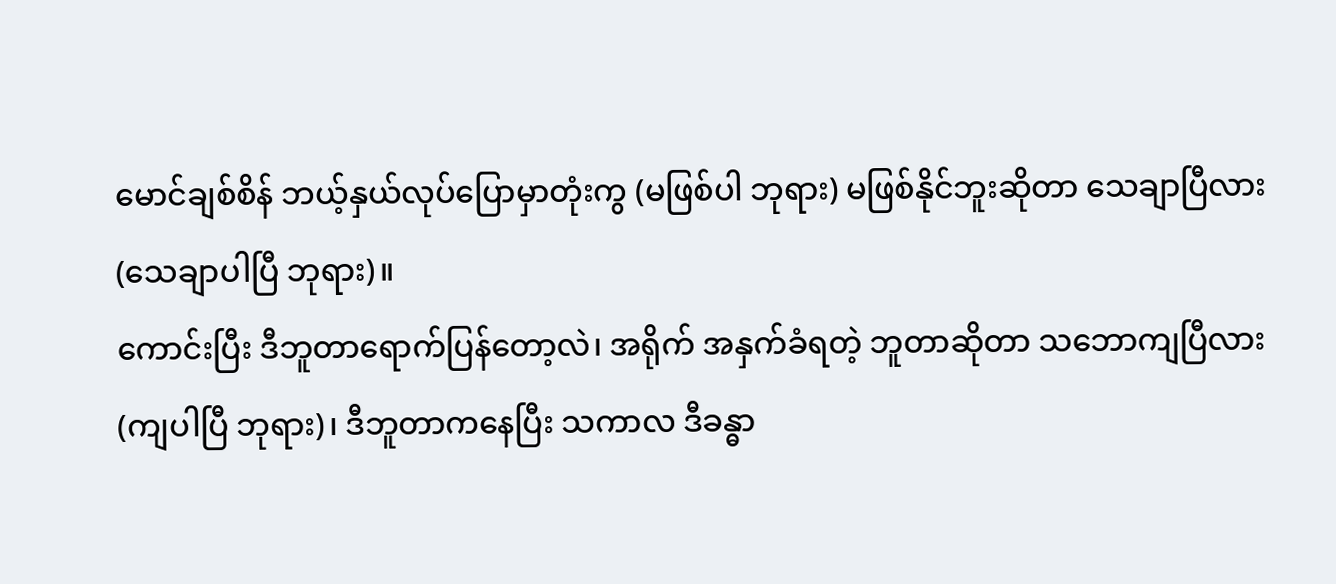မောင်ချစ်စိန် ဘယ့်နှယ်လုပ်ပြောမှာတုံးကွ (မဖြစ်ပါ ဘုရား) မဖြစ်နိုင်ဘူးဆိုတာ သေချာပြီလား (သေချာပါပြီ ဘုရား)။
ကောင်းပြီး ဒီဘူတာရောက်ပြန်တော့လဲ၊ အရိုက် အနှက်ခံရတဲ့ ဘူတာဆိုတာ သဘောကျပြီလား (ကျပါပြီ ဘုရား)၊ ဒီဘူတာကနေပြီး သကာလ ဒီခန္ဓာ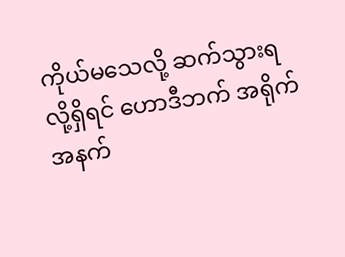ကိုယ်မသေလို့ ဆက်သွားရလို့ရှိရင် ဟောဒီဘက် အရိုက်အနက်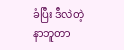ခံပြီး ဒီလဲတဲ့ နာဘူတာ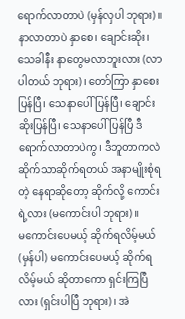ရောက်လာတာပဲ (မှန်လှပါ ဘုရား)။
နာလာတာပဲ နှာစေ၊ ချောင်းဆိုး၊ သေခါနီး နာတွေမလာဘူးလား (လာပါတယ် ဘုရား)၊ တော်ကြာ နှာစေးပြန်ပြီ၊ သေနာပေါ်ပြန်ပြီ၊ ချောင်းဆိုးပြန်ပြီ၊ သေနာပေါ်ပြန်ပြီ ဒီရောက်လာတာပဲကွ၊ ဒီဘူတာကလဲ ဆိုက်သာဆိုက်ရတယ် အနာမျိုးစုံရတဲ့ နေရာဆိုတော့ ဆိုက်လို့ ကောင်းရဲ့လား (မကောင်းပါ ဘုရား)။
မကောင်းပေမယ့် ဆိုက်ရလိမ့်မယ် (မှန်ပါ) မကောင်းပေမယ့် ဆိုက်ရလိမ့်မယ် ဆိုတာကော ရှင်းကြပြီလား (ရှင်းပါပြီ ဘုရား)၊ အဲ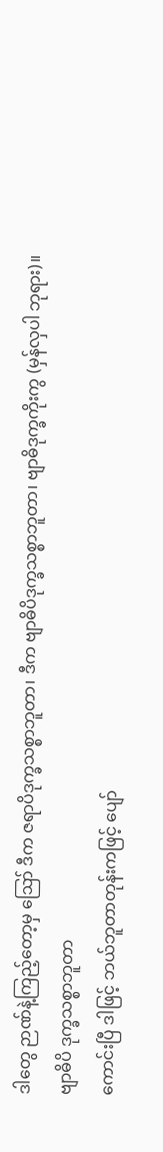ဒါတွေ ဉာဏ်နဲ့ကြည့်တော့မှ ဪ ဒီက ဇရာပိဒုက္ခသစ္စာဘူတာ၊ ဒီက ဗျာဓိပိဒုက္ခသစ္စာဘူတာ၊ ဗျာဓိဒုက္ခကိုးကွ (မှန်လှပါ ဘုရား)။
ဗျာဓိပိ ဒုက္ခသစ္စာဘူတာ
ကောင်းပြီ ဒါဖြင့် ဘယ်ဘူတာတုန်းကဖြင့် ပျော်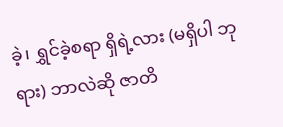ခဲ့၊ ရွှင်ခဲ့စရာ ရှိရဲ့လား (မရှိပါ ဘုရား) ဘာလဲဆို ဇာတိ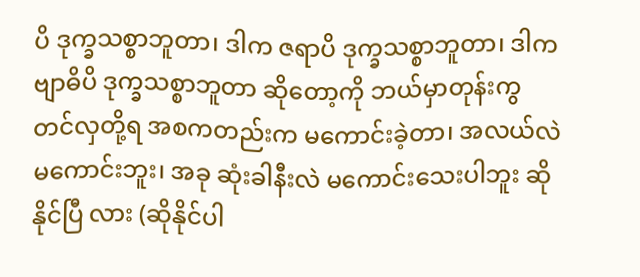ပိ ဒုက္ခသစ္စာဘူတာ၊ ဒါက ဇရာပိ ဒုက္ခသစ္စာဘူတာ၊ ဒါက ဗျာဓိပိ ဒုက္ခသစ္စာဘူတာ ဆိုတော့ကို ဘယ်မှာတုန်းကွ တင်လှတို့ရ အစကတည်းက မကောင်းခဲ့တာ၊ အလယ်လဲမကောင်းဘူး၊ အခု ဆုံးခါနီးလဲ မကောင်းသေးပါဘူး ဆိုနိုင်ပြီ လား (ဆိုနိုင်ပါ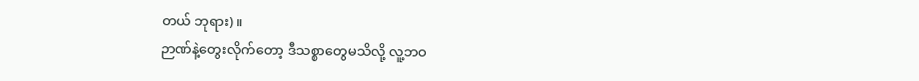တယ် ဘုရား)။
ဉာဏ်နဲ့တွေးလိုက်တော့ ဒီသစ္စာတွေမသိလို့ လူ့ဘဝ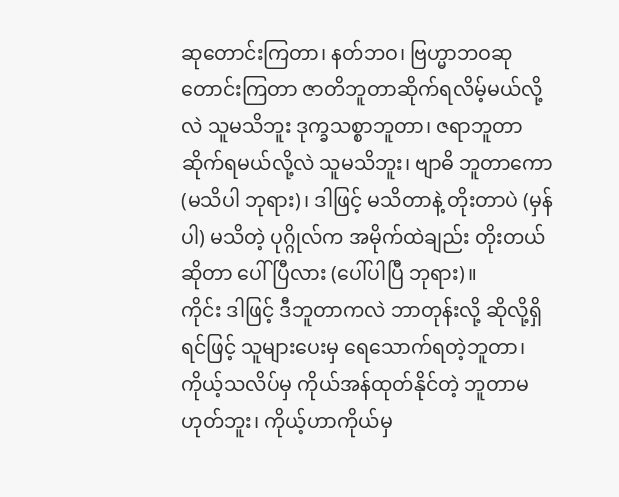ဆုတောင်းကြတာ၊ နတ်ဘဝ၊ ဗြဟ္မာဘဝဆုတောင်းကြတာ ဇာတိဘူတာဆိုက်ရလိမ့်မယ်လို့လဲ သူမသိဘူး ဒုက္ခသစ္စာဘူတာ၊ ဇရာဘူတာ ဆိုက်ရမယ်လို့လဲ သူမသိဘူး၊ ဗျာဓိ ဘူတာကော (မသိပါ ဘုရား)၊ ဒါဖြင့် မသိတာနဲ့ တိုးတာပဲ (မှန်ပါ) မသိတဲ့ ပုဂ္ဂိုလ်က အမိုက်ထဲချည်း တိုးတယ်ဆိုတာ ပေါ်ပြီလား (ပေါ်ပါပြီ ဘုရား)။
ကိုင်း ဒါဖြင့် ဒီဘူတာကလဲ ဘာတုန်းလို့ ဆိုလို့ရှိရင်ဖြင့် သူများပေးမှ ရေသောက်ရတဲ့ဘူတာ၊ ကိုယ့်သလိပ်မှ ကိုယ်အန်ထုတ်နိုင်တဲ့ ဘူတာမဟုတ်ဘူး၊ ကိုယ့်ဟာကိုယ်မှ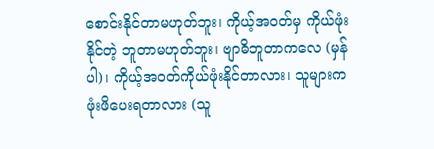စောင်းနိုင်တာမဟုတ်ဘူး၊ ကိုယ့်အဝတ်မှ ကိုယ်ဖုံးနိုင်တဲ့ ဘူတာမဟုတ်ဘူး၊ ဗျာဓိဘူတာကလေ (မှန်ပါ)၊ ကိုယ့်အဝတ်ကိုယ်ဖုံးနိုင်တာလား၊ သူများက ဖုံးဖိပေးရတာလား (သူ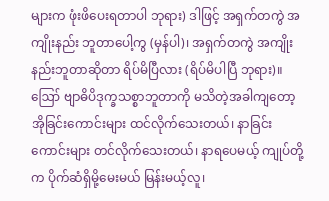များက ဖုံးဖိပေးရတာပါ ဘုရား) ဒါဖြင့် အရှက်တကွဲ အကျိုးနည်း ဘူတာပေါ့ကွ (မှန်ပါ)၊ အရှက်တကွဲ အကျိုးနည်းဘူတာဆိုတာ ရိပ်မိပြီလား (ရိပ်မိပါပြီ ဘုရား)။
ဪ ဗျာဓိပိဒုက္ခသစ္စာဘူတာကို မသိတဲ့အခါကျတော့ အိုခြင်းကောင်းများ ထင်လိုက်သေးတယ်၊ နာခြင်း ကောင်းများ တင်လိုက်သေးတယ်၊ နာရပေမယ့် ကျုပ်တို့က ပိုက်ဆံရှိမို့မေးမယ် မြန်းမယ့်လူ၊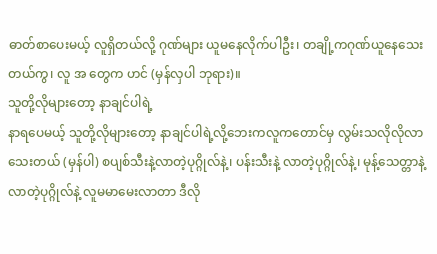ဓာတ်စာပေးမယ့် လူရှိတယ်လို့ ဂုဏ်များ ယူမနေလိုက်ပါဦး၊ တချို့ကဂုဏ်ယူနေသေးတယ်ကွ၊ လူ အ တွေက ဟင် (မှန်လှပါ ဘုရား)။
သူတို့လိုများတော့ နာချင်ပါရဲ့
နာရပေမယ့် သူတို့လိုများတော့ နာချင်ပါရဲ့လို့ဘေးကလူကတောင်မှ လွမ်းသလိုလိုလာသေးတယ် (မှန်ပါ) စပျစ်သီးနဲ့လာတဲ့ပုဂ္ဂိုလ်နဲ့၊ ပန်းသီးနဲ့ လာတဲ့ပုဂ္ဂိုလ်နဲ့၊ မုန့်သေတ္တာနဲ့လာတဲ့ပုဂ္ဂိုလ်နဲ့ လူမမာမေးလာတာ ဒီလို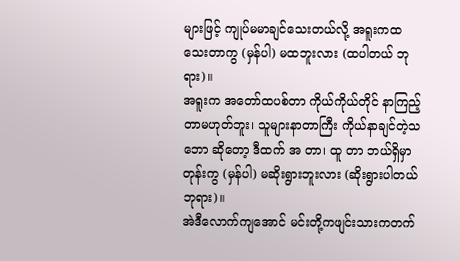များဖြင့် ကျုပ်မမာချင်သေးတယ်လို့ အရူးကထသေးတာကွ (မှန်ပါ) မထဘူးလား (ထပါတယ် ဘုရား)။
အရူးက အတော်ထပစ်တာ ကိုယ်ကိုယ်တိုင် နာကြည့်တာမဟုတ်ဘူး၊ သူများနာတာကြီး ကိုယ်နာချင်တဲ့သဘော ဆိုတော့ ဒီထက် အ တာ၊ ထူ တာ ဘယ်ရှိမှာတုန်းကွ (မှန်ပါ) မဆိုးရွားဘူးလား (ဆိုးရွားပါတယ် ဘုရား)။
အဲဒီလောက်ကျအောင် မင်းတို့ကဖျင်းသားကတက်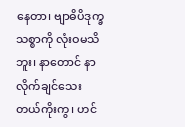နေတာ၊ ဗျာဓိပိဒုက္ခသစ္စာကို လုံးဝမသိဘူး၊ နာတောင် နာလိုက်ချင်သေးတယ်ကိုးကွ၊ ဟင်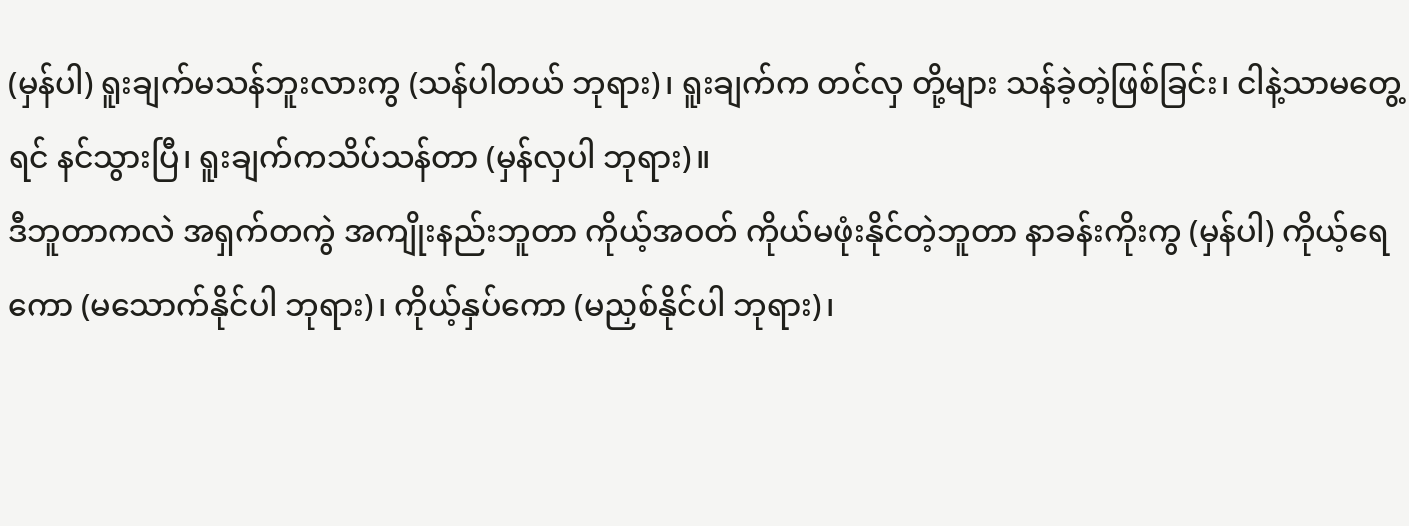(မှန်ပါ) ရူးချက်မသန်ဘူးလားကွ (သန်ပါတယ် ဘုရား)၊ ရူးချက်က တင်လှ တို့များ သန်ခဲ့တဲ့ဖြစ်ခြင်း၊ ငါနဲ့သာမတွေ့ရင် နင်သွားပြီ၊ ရူးချက်ကသိပ်သန်တာ (မှန်လှပါ ဘုရား)။
ဒီဘူတာကလဲ အရှက်တကွဲ အကျိုးနည်းဘူတာ ကိုယ့်အဝတ် ကိုယ်မဖုံးနိုင်တဲ့ဘူတာ နာခန်းကိုးကွ (မှန်ပါ) ကိုယ့်ရေကော (မသောက်နိုင်ပါ ဘုရား)၊ ကိုယ့်နှပ်ကော (မညှစ်နိုင်ပါ ဘုရား)၊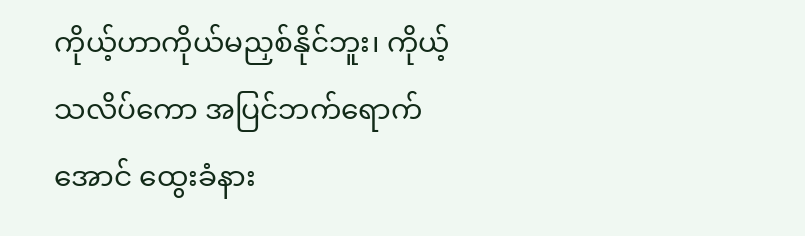ကိုယ့်ဟာကိုယ်မညှစ်နိုင်ဘူး၊ ကိုယ့် သလိပ်ကော အပြင်ဘက်ရောက်အောင် ထွေးခံနား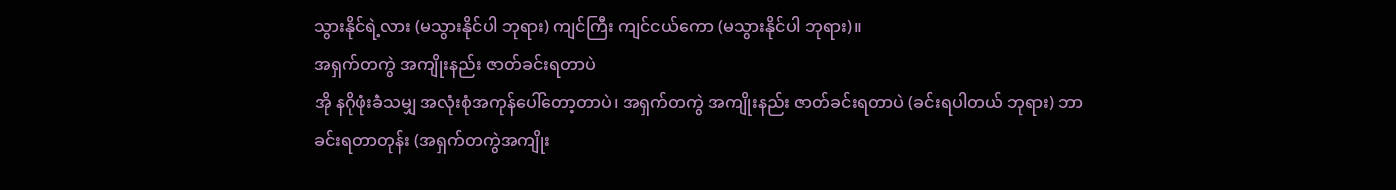သွားနိုင်ရဲ့လား (မသွားနိုင်ပါ ဘုရား) ကျင်ကြီး ကျင်ငယ်ကော (မသွားနိုင်ပါ ဘုရား)။
အရှက်တကွဲ အကျိုးနည်း ဇာတ်ခင်းရတာပဲ
အို နဂိုဖုံးခဲံသမျှ အလုံးစုံအကုန်ပေါ်တော့တာပဲ၊ အရှက်တကွဲ အကျိုးနည်း ဇာတ်ခင်းရတာပဲ (ခင်းရပါတယ် ဘုရား) ဘာခင်းရတာတုန်း (အရှက်တကွဲအကျိုး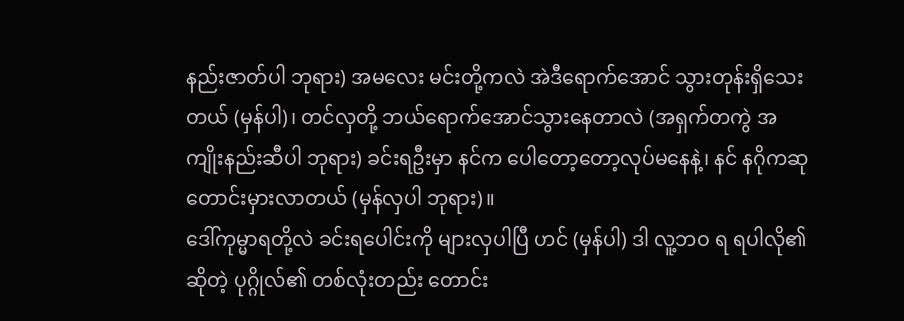နည်းဇာတ်ပါ ဘုရား) အမလေး မင်းတို့ကလဲ အဲဒီရောက်အောင် သွားတုန်းရှိသေးတယ် (မှန်ပါ)၊ တင်လှတို့ ဘယ်ရောက်အောင်သွားနေတာလဲ (အရှက်တကွဲ အကျိုးနည်းဆီပါ ဘုရား) ခင်းရဦးမှာ နင်က ပေါတော့တော့လုပ်မနေနဲ့၊ နင် နဂိုကဆုတောင်းမှားလာတယ် (မှန်လှပါ ဘုရား)။
ဒေါ်ကုမ္မာရတို့လဲ ခင်းရပေါင်းကို များလှပါပြီ ဟင် (မှန်ပါ) ဒါ လူ့ဘဝ ရ ရပါလို၏ဆိုတဲ့ ပုဂ္ဂိုလ်၏ တစ်လုံးတည်း တောင်း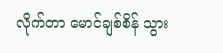လိုက်တာ မောင်ချစ်စိန် သွား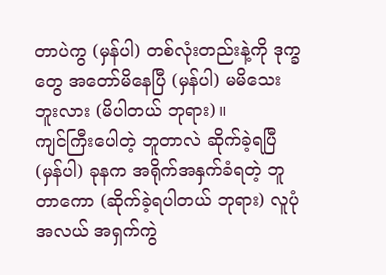တာပဲကွ (မှန်ပါ) တစ်လုံးတည်းနဲ့ကို ဒုက္ခတွေ အတော်မိနေပြီ (မှန်ပါ) မမိသေး ဘူးလား (မိပါတယ် ဘုရား)။
ကျင်ကြီးပေါတဲ့ ဘူတာလဲ ဆိုက်ခဲ့ရပြီ (မှန်ပါ) ခုနက အရိုက်အနှက်ခံရတဲ့ ဘူတာကော (ဆိုက်ခဲ့ရပါတယ် ဘုရား) လူပုံအလယ် အရှက်ကွဲ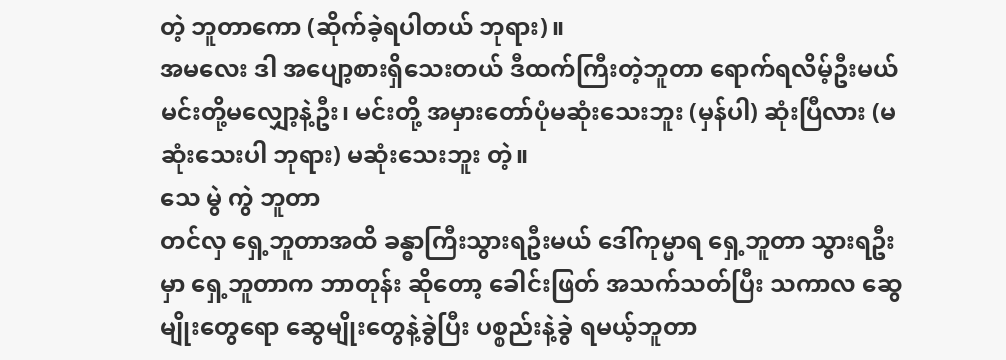တဲ့ ဘူတာကော (ဆိုက်ခဲ့ရပါတယ် ဘုရား)။
အမလေး ဒါ အပျော့စားရှိသေးတယ် ဒီထက်ကြီးတဲ့ဘူတာ ရောက်ရလိမ့်ဦးမယ် မင်းတို့မလျှော့နဲ့ဦး၊ မင်းတို့ အမှားတော်ပုံမဆုံးသေးဘူး (မှန်ပါ) ဆုံးပြီလား (မဆုံးသေးပါ ဘုရား) မဆုံးသေးဘူး တဲ့။
သေ မွဲ ကွဲ ဘူတာ
တင်လှ ရှေ့ဘူတာအထိ ခန္ဓာကြီးသွားရဦးမယ် ဒေါ်ကုမ္မာရ ရှေ့ဘူတာ သွားရဦးမှာ ရှေ့ဘူတာက ဘာတုန်း ဆိုတော့ ခေါင်းဖြတ် အသက်သတ်ပြီး သကာလ ဆွေမျိုးတွေရော ဆွေမျိုးတွေနဲ့ခွဲပြီး ပစ္စည်းနဲ့ခွဲ ရမယ့်ဘူတာ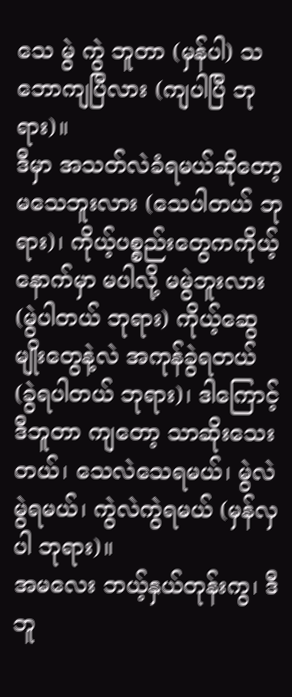သေ မွဲ ကွဲ ဘူတာ (မှန်ပါ) သဘောကျပြီလား (ကျပါပြီ ဘုရား)။
ဒီမှာ အသတ်လဲခံရမယ်ဆိုတော့ မသေဘူးလား (သေပါတယ် ဘုရား)၊ ကိုယ့်ပစ္စည်းတွေကကိုယ့်နောက်မှာ မပါလို့ မမွဲဘူးလား (မွဲပါတယ် ဘုရား) ကိုယ့်ဆွေမျိုးတွေနဲ့လဲ အကုန်ခွဲရတယ် (ခွဲရပါတယ် ဘုရား)၊ ဒါကြောင့် ဒီဘူတာ ကျတော့ သာဆိုးသေးတယ်၊ သေလဲသေရမယ်၊ မွဲလဲမွဲရမယ်၊ ကွဲလဲကွဲရမယ် (မှန်လှပါ ဘုရား)။
အမလေး ဘယ့်နှယ်တုန်းကွ၊ ဒီဘူ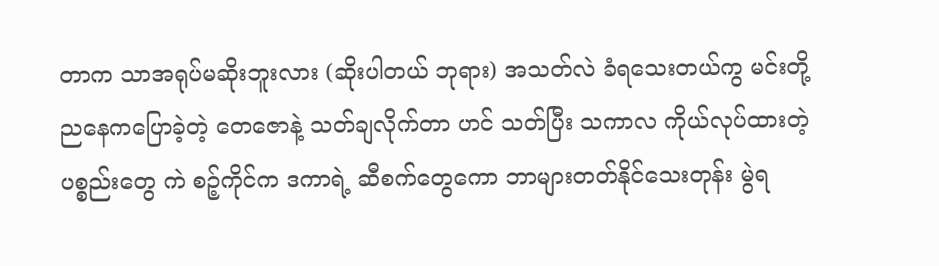တာက သာအရုပ်မဆိုးဘူးလား (ဆိုးပါတယ် ဘုရား) အသတ်လဲ ခံရသေးတယ်ကွ မင်းတို့ ညနေကပြောခဲ့တဲ့ တေဇောနဲ့ သတ်ချလိုက်တာ ဟင် သတ်ပြီး သကာလ ကိုယ်လုပ်ထားတဲ့ ပစ္စည်းတွေ ကဲ စဉ့်ကိုင်က ဒကာရဲ့ ဆီစက်တွေကော ဘာများတတ်နိုင်သေးတုန်း မွဲရ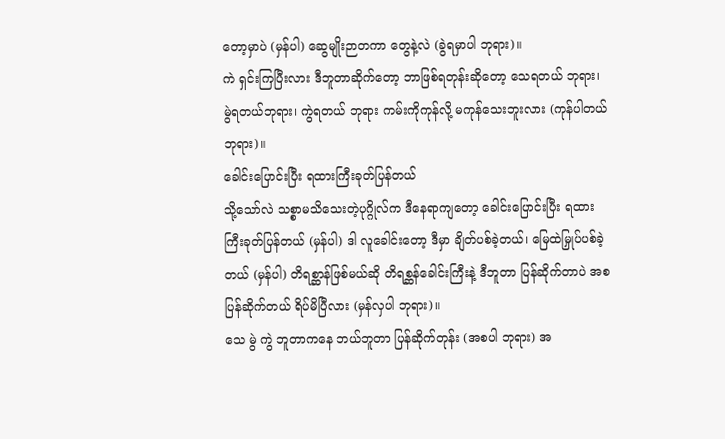တော့မှာပဲ (မှန်ပါ) ဆွေမျိုးဉာတကာ တွေနဲ့လဲ (ခွဲရမှာပါ ဘုရား)။
ကဲ ရှင်းကြပြီးလား ဒီဘူတာဆိုက်တော့ ဘာဖြစ်ရတုန်းဆိုတော့ သေရတယ် ဘုရား၊ မွဲရတယ်ဘုရား၊ ကွဲရတယ် ဘုရား ကမ်းကိုကုန်လို့ မကုန်သေးဘူးလား (ကုန်ပါတယ် ဘုရား)။
ခေါင်းပြောင်းပြီး ရထားကြီးခုတ်ပြန်တယ်
သို့သော်လဲ သစ္စာမသိသေးတဲ့ပုဂ္ဂိုလ်က ဒီနေရာကျတော့ ခေါင်းပြောင်းပြီး ရထားကြီးခုတ်ပြန်တယ် (မှန်ပါ) ဒါ လူခေါင်းတော့ ဒီမှာ ချိတ်ပစ်ခဲ့တယ်၊ မြေထဲမြှုပ်ပစ်ခဲ့တယ် (မှန်ပါ) တိရစ္ဆာန်ဖြစ်မယ်ဆို တိရစ္ဆန်ခေါင်းကြီးနဲ့ ဒီဘူတာ ပြန်ဆိုက်တာပဲ အစပြန်ဆိုက်တယ် ရိပ်မိပြီလား (မှန်လှပါ ဘုရား)။
သေ မွဲ ကွဲ ဘူတာကနေ ဘယ်ဘူတာ ပြန်ဆိုက်တုန်း (အစပါ ဘုရား) အ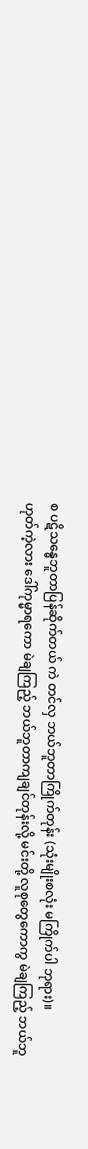စ ပဋိသန္ဓေဘူတာပြန်ဆိုက်တယ် ကဲ တင်လှ ဘယ်ဘူတာကြိုက်တုန်း (သုံးမျိုးစလုံး မကြိုက်ပါ ဘုရား)။
ဟုတ်ကဲ့လား ဒေါ်ကုမ္မာရကော မဲချကြည့် ဘယ်ဘူတာကျချင်တုန်းလို့ မင်းတို့ လူစုတွေကောကွ မဲချကြည့် ဘယ်ဘူ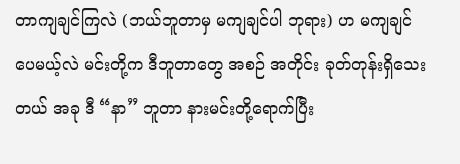တာကျချင်ကြလဲ (ဘယ်ဘူတာမှ မကျချင်ပါ ဘုရား) ဟ မကျချင်ပေမယ့်လဲ မင်းတို့က ဒီဘူတာတွေ အစဉ် အတိုင်း ခုတ်တုန်းရှိသေးတယ် အခု ဒီ “နာ” ဘူတာ နားမင်းတို့ရောက်ပြီး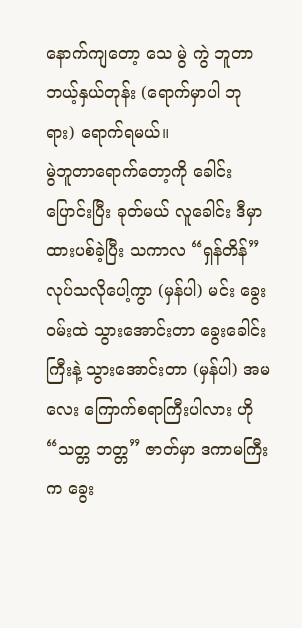နောက်ကျတော့ သေ မွဲ ကွဲ ဘူတာ ဘယ့်နှယ်တုန်း (ရောက်မှာပါ ဘုရား) ရောက်ရမယ်။
မွဲဘူတာရောက်တော့ကို ခေါင်းပြောင်းပြီး ခုတ်မယ် လူခေါင်း ဒီမှာ ထားပစ်ခဲ့ပြီး သကာလ “ရှန်တိန်” လုပ်သလိုပေါ့ကွာ (မှန်ပါ) မင်း ခွေးဝမ်းထဲ သွားအောင်းတာ ခွေးခေါင်းကြီးနဲ့ သွားအောင်းတာ (မှန်ပါ) အမလေး ကြောက်စရာကြီးပါလား ဟို “သတ္တ ဘတ္တ” ဇာတ်မှာ ဒကာမကြီးက ခွေး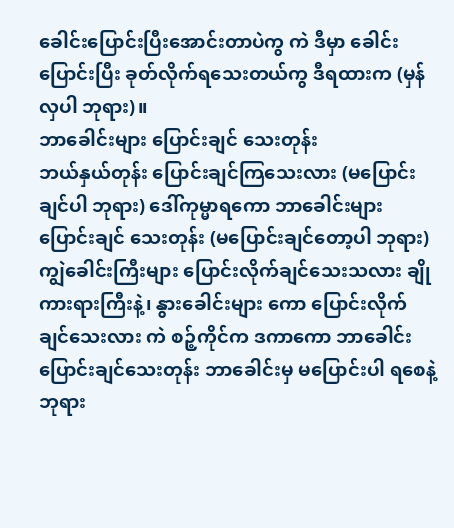ခေါင်းပြောင်းပြီးအောင်းတာပဲကွ ကဲ ဒီမှာ ခေါင်းပြောင်းပြီး ခုတ်လိုက်ရသေးတယ်ကွ ဒီရထားက (မှန်လှပါ ဘုရား)။
ဘာခေါင်းများ ပြောင်းချင် သေးတုန်း
ဘယ်နှယ်တုန်း ပြောင်းချင်ကြသေးလား (မပြောင်းချင်ပါ ဘုရား) ဒေါ်ကုမ္မာရကော ဘာခေါင်းများ ပြောင်းချင် သေးတုန်း (မပြောင်းချင်တော့ပါ ဘုရား) ကျွဲခေါင်းကြီးများ ပြောင်းလိုက်ချင်သေးသလား ချိုကားရားကြီးနဲ့၊ နွားခေါင်းများ ကော ပြောင်းလိုက်ချင်သေးလား ကဲ စဉ့်ကိုင်က ဒကာကော ဘာခေါင်း ပြောင်းချင်သေးတုန်း ဘာခေါင်းမှ မပြောင်းပါ ရစေနဲ့ဘုရား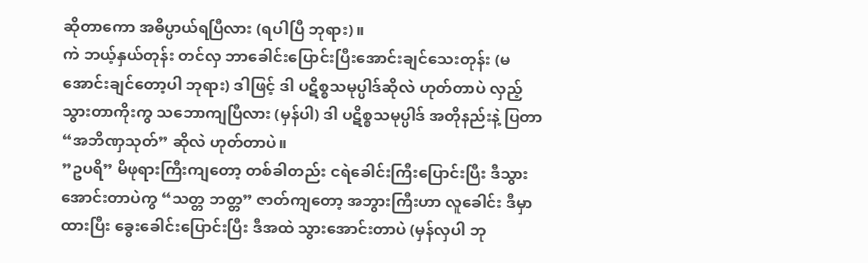ဆိုတာကော အဓိပ္ပာယ်ရပြီလား (ရပါပြီ ဘုရား)။
ကဲ ဘယ့်နှယ်တုန်း တင်လှ ဘာခေါင်းပြောင်းပြီးအောင်းချင်သေးတုန်း (မအောင်းချင်တော့ပါ ဘုရား) ဒါဖြင့် ဒါ ပဋိစ္စသမုပ္ပါဒ်ဆိုလဲ ဟုတ်တာပဲ လှည့်သွားတာကိုးကွ သဘောကျပြီလား (မှန်ပါ) ဒါ ပဋိစ္စသမုပ္ပါဒ် အတိုနည်းနဲ့ ပြတာ “အဘိဏှသုတ်” ဆိုလဲ ဟုတ်တာပဲ။
”ဥပရိ” မိဖုရားကြီးကျတော့ တစ်ခါတည်း ငရဲခေါင်းကြီးပြောင်းပြီး ဒီသွားအောင်းတာပဲကွ “သတ္တ ဘတ္တ” ဇာတ်ကျတော့ အဘွားကြီးဟာ လူခေါင်း ဒီမှာထားပြီး ခွေးခေါင်းပြောင်းပြီး ဒီအထဲ သွားအောင်းတာပဲ (မှန်လှပါ ဘု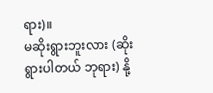ရား)။
မဆိုးရွားဘူးလား (ဆိုးရွားပါတယ် ဘုရား) နို့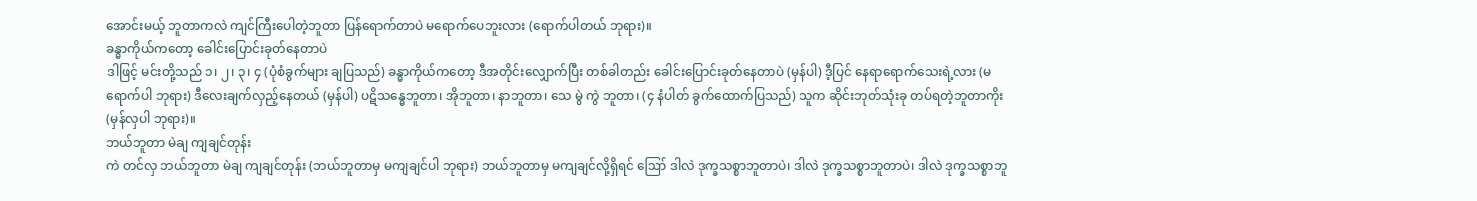အောင်းမယ့် ဘူတာကလဲ ကျင်ကြီးပေါတဲ့ဘူတာ ပြန်ရောက်တာပဲ မရောက်ပေဘူးလား (ရောက်ပါတယ် ဘုရား)။
ခန္ဓာကိုယ်ကတော့ ခေါင်းပြောင်းခုတ်နေတာပဲ
ဒါဖြင့် မင်းတို့သည် ၁၊ ၂၊ ၃၊ ၄ (ပုံစံခွက်များ ချပြသည်) ခန္ဓာကိုယ်ကတော့ ဒီအတိုင်းလျှောက်ပြီး တစ်ခါတည်း ခေါင်းပြောင်းခုတ်နေတာပဲ (မှန်ပါ) ဒီ့ပြင် နေရာရောက်သေးရဲ့လား (မရောက်ပါ ဘုရား) ဒီလေးချက်လှည့်နေတယ် (မှန်ပါ) ပဋိသန္ဓေဘူတာ၊ အိုဘူတာ၊ နာဘူတာ၊ သေ မွဲ ကွဲ ဘူတာ၊ (၄ နံပါတ် ခွက်ထောက်ပြသည်) သူက ဆိုင်းဘုတ်သုံးခု တပ်ရတဲ့ဘူတာကိုး (မှန်လှပါ ဘုရား)။
ဘယ်ဘူတာ မဲချ ကျချင်တုန်း
ကဲ တင်လှ ဘယ်ဘူတာ မဲချ ကျချင်တုန်း (ဘယ်ဘူတာမှ မကျချင်ပါ ဘုရား) ဘယ်ဘူတာမှ မကျချင်လို့ရှိရင် ဪ ဒါလဲ ဒုက္ခသစ္စာဘူတာပဲ၊ ဒါလဲ ဒုက္ခသစ္စာဘူတာပဲ၊ ဒါလဲ ဒုက္ခသစ္စာဘူ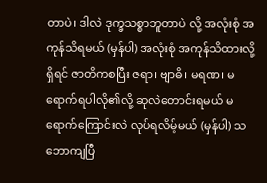တာပဲ၊ ဒါလဲ ဒုက္ခသစ္စာဘူတာပဲ လို့ အလုံးစုံ အကုန်သိရမယ် (မှန်ပါ) အလုံးစုံ အကုန်သိထားလို့ရှိရင် ဇာတိကစပြီး ဇရာ၊ ဗျာဓိ၊ မရဏ၊ မရောက်ရပါလို၏လို့ ဆုလဲတောင်းရမယ် မရောက်ကြောင်းလဲ လုပ်ရလိမ့်မယ် (မှန်ပါ) သဘောကျပြီ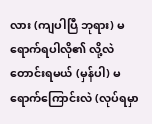လား (ကျပါပြီ ဘုရား) မရောက်ရပါလို၏ လို့လဲ တောင်းရမယ် (မှန်ပါ) မရောက်ကြောင်းလဲ (လုပ်ရမှာ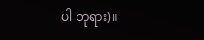ပါ ဘုရား)။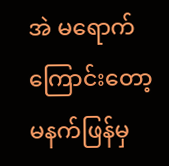အဲ မရောက်ကြောင်းတော့ မနက်ဖြန်မှ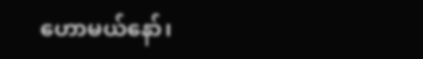ဟောမယ်နော်၊